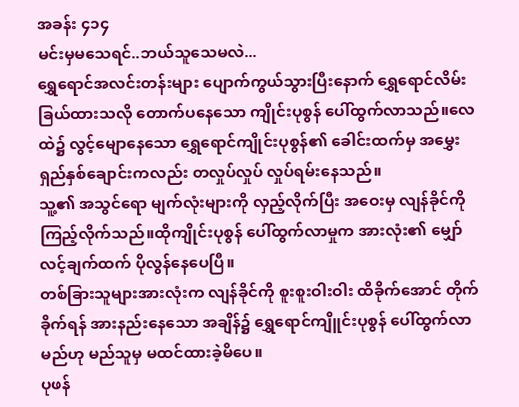အခန်း ၄၁၄
မင်းမှမသေရင်..ဘယ်သူသေမလဲ...
ရွှေရောင်အလင်းတန်းများ ပျောက်ကွယ်သွားပြီးနောက် ရွှေရောင်လိမ်းခြယ်ထားသလို တောက်ပနေသော ကျိုင်းပုစွန် ပေါ်ထွက်လာသည်။လေထဲ၌ လွင့်မျောနေသော ရွှေရောင်ကျိုင်းပုစွန်၏ ခေါင်းထက်မှ အမွှေးရှည်နှစ်ချောင်းကလည်း တလှုပ်လှုပ် လှုပ်ရမ်းနေသည်။
သူ့၏ အသွင်ရော မျက်လုံးများကို လှည့်လိုက်ပြီး အဝေးမှ လျန်ခိုင်ကို ကြည့်လိုက်သည်။ထိုကျိုင်းပုစွန် ပေါ်ထွက်လာမှုက အားလုံး၏ မျှော်လင့်ချက်ထက် ပိုလွန်နေပေပြီ။
တစ်ခြားသူများအားလုံးက လျန်ခိုင်ကို စူးစူးဝါးဝါး ထိခိုက်အောင် တိုက်ခိုက်ရန် အားနည်းနေသော အချိန်၌ ရွှေရောင်ကျိူင်းပုစွန် ပေါ်ထွက်လာမည်ဟု မည်သူမှ မထင်ထားခဲ့မိပေ။
ပုဖန်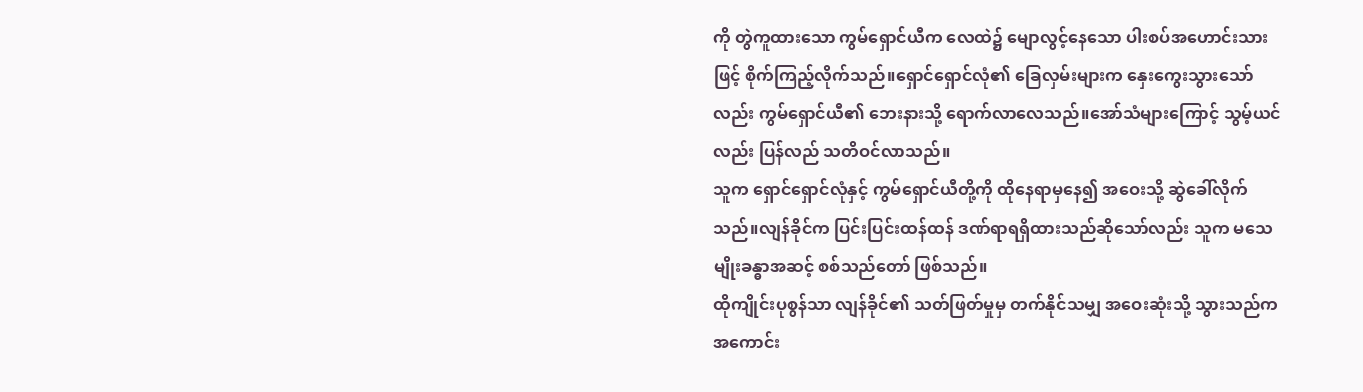ကို တွဲကူထားသော ကွမ်ရှောင်ယီက လေထဲ၌ မျောလွင့်နေသော ပါးစပ်အဟောင်းသားဖြင့် စိုက်ကြည့်လိုက်သည်။ရှောင်ရှောင်လုံ၏ ခြေလှမ်းများက နှေးကွေးသွားသော်လည်း ကွမ်ရှောင်ယီ၏ ဘေးနားသို့ ရောက်လာလေသည်။အော်သံများကြောင့် သွမ့်ယင်လည်း ပြန်လည် သတိဝင်လာသည်။
သူက ရှောင်ရှောင်လုံနှင့် ကွမ်ရှောင်ယီတို့ကို ထိုနေရာမှနေ၍ အဝေးသို့ ဆွဲခေါ်လိုက်သည်။လျန်ခိုင်က ပြင်းပြင်းထန်ထန် ဒဏ်ရာရရှိထားသည်ဆိုသော်လည်း သူက မသေမျိုးခန္ဓာအဆင့် စစ်သည်တော် ဖြစ်သည်။
ထိုကျိုင်းပုစွန်သာ လျန်ခိုင်၏ သတ်ဖြတ်မှုမှ တက်နိုင်သမျှ အဝေးဆုံးသို့ သွားသည်က အကောင်း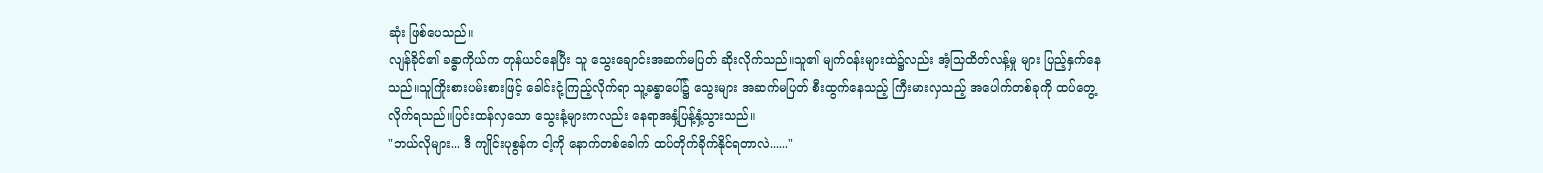ဆုံး ဖြစ်ပေသည်။
လျန်ခိုင်၏ ခန္ဓာကိုယ်က တုန်ယင်နေပြီး သူ သွေးချောင်းအဆက်မပြတ် ဆိုးလိုက်သည်။သူ၏ မျက်ဝန်းများထဲ၌လည်း အံ့သြထိတ်လန့်မှု များ ပြည့်နှက်နေသည်။သူကြိုးစားပမ်းစားဖြင့် ခေါင်းငုံ့ကြည့်လိုက်ရာ သူ့ခန္ဓာပေါ်၌ သွေးများ အဆက်မပြတ် စီးထွက်နေသည့် ကြီးမားလှသည့် အပေါက်တစ်ခုကို ထပ်တွေ့လိုက်ရသည်။ပြင်းထန်လှသော သွေးနံ့များကလည်း နေရာအနှံ့ပြန့်နှံ့သွားသည်။
"ဘယ်လိုများ... ဒီ ကျိုင်းပုစွန်က ငါ့ကို နောက်တစ်ခေါက် ထပ်တိုက်ခိုက်နိုင်ရတာလဲ......"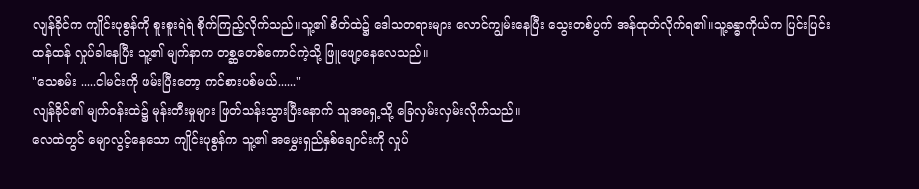လျန်ခိုင်က ကျိုင်းပုစွန်ကို စူးစူးရဲရဲ စိုက်ကြည့်လိုက်သည်။သူ့၏ စိတ်ထဲ၌ ဒေါသတရားများ လောင်ကျွမ်းနေပြီး သွေးတစ်ပွက် အန်ထုတ်လိုက်ရ၏။သူ့ခန္ဓာကိုယ်က ပြင်းပြင်းထန်ထန် လှုပ်ခါနေပြီး သူ့၏ မျက်နာက တစ္ဆတေစ်ကောင်ကဲ့သို့ ဖြူဖျော့နေလေသည်။
"သေစမ်း .....ငါမင်းကို ဖမ်းပြီးတော့ ကင်စားပစ်မယ်......"
လျန်ခိုင်၏ မျက်ဝန်းထဲ၌ မုန်းတီးမှုများ ဖြတ်သန်းသွားပြီးနောက် သူအရှေ့သို့ ခြေလှမ်းလှမ်းလိုက်သည်။
လေထဲတွင် မျောလွင့်နေသော ကျိုင်းပုစွန်က သူ့၏ အမွှေးရှည်နှစ်ချောင်းကို လှုပ်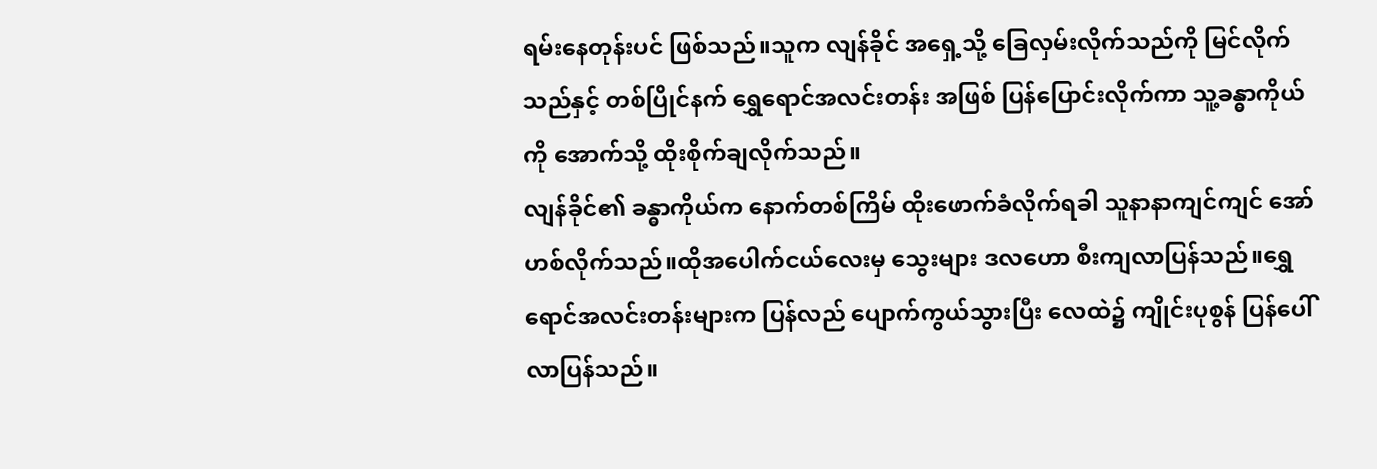ရမ်းနေတုန်းပင် ဖြစ်သည်။သူက လျန်ခိုင် အရှေ့သို့ ခြေလှမ်းလိုက်သည်ကို မြင်လိုက်သည်နှင့် တစ်ပြိုင်နက် ရွှေရောင်အလင်းတန်း အဖြစ် ပြန်ပြောင်းလိုက်ကာ သူ့ခန္ဓာကိုယ်ကို အောက်သို့ ထိုးစိုက်ချလိုက်သည်။
လျန်ခိုင်၏ ခန္ဓာကိုယ်က နောက်တစ်ကြိမ် ထိုးဖောက်ခံလိုက်ရခါ သူနာနာကျင်ကျင် အော်ဟစ်လိုက်သည်။ထိုအပေါက်ငယ်လေးမှ သွေးများ ဒလဟော စီးကျလာပြန်သည်။ရွှေရောင်အလင်းတန်းများက ပြန်လည် ပျောက်ကွယ်သွားပြီး လေထဲ၌ ကျိုင်းပုစွန် ပြန်ပေါ်လာပြန်သည်။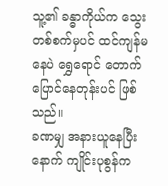သူ့၏ ခန္ဓာကိုယ်က သွေးတစ်စက်မှပင် ထင်ကျန်မနေပဲ ရွှေရောင် တောက်ပြောင်နေတုန်းပင် ဖြစ်သည်။
ခဏမျှ အနားယူနေပြီးနောက် ကျိုင်းပုစွန်က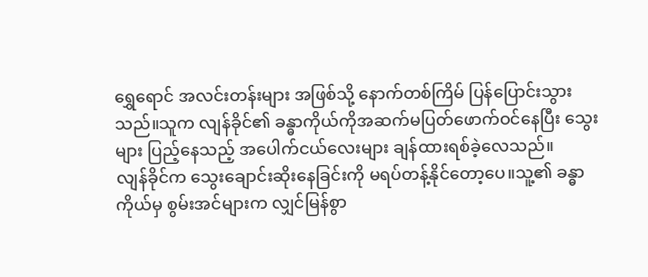ရွှေရောင် အလင်းတန်းများ အဖြစ်သို့ နောက်တစ်ကြိမ် ပြန်ပြောင်းသွားသည်။သူက လျန်ခိုင်၏ ခန္ဓာကိုယ်ကိုအဆက်မပြတ်ဖောက်ဝင်နေပြီး သွေးများ ပြည့်နေသည့် အပေါက်ငယ်လေးများ ချန်ထားရစ်ခဲ့လေသည်။
လျန်ခိုင်က သွေးချောင်းဆိုးနေခြင်းကို မရပ်တန့်နိုင်တော့ပေ။သူ့၏ ခန္ဓာကိုယ်မှ စွမ်းအင်များက လျှင်မြန်စွာ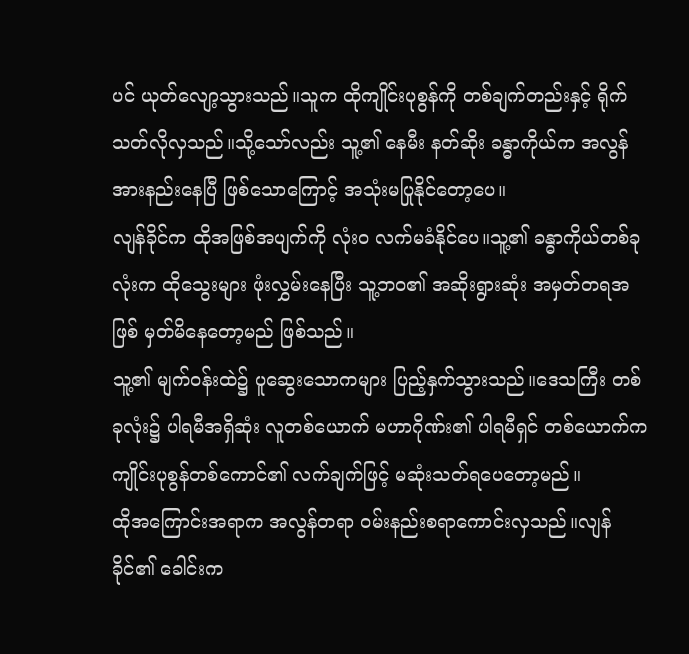ပင် ယုတ်လျော့သွားသည်။သူက ထိုကျိုင်းပုစွန်ကို တစ်ချက်တည်းနှင့် ရိုက်သတ်လိုလှသည်။သို့သော်လည်း သူ့၏ နေမီး နတ်ဆိုး ခန္ဓာကိုယ်က အလွန် အားနည်းနေပြီ ဖြစ်သောကြောင့် အသုံးမပြုနိုင်တော့ပေ။
လျန်ခိုင်က ထိုအဖြစ်အပျက်ကို လုံးဝ လက်မခံနိုင်ပေ။သူ့၏ ခန္ဓာကိုယ်တစ်ခုလုံးက ထိုသွေးများ ဖုံးလွှမ်းနေပြီး သူ့ဘဝ၏ အဆိုးရွားဆုံး အမှတ်တရအဖြစ် မှတ်မိနေတော့မည် ဖြစ်သည်။
သူ့၏ မျက်ဝန်းထဲ၌ ပူဆွေးသောကများ ပြည့်နှက်သွားသည်။ဒေသကြီး တစ်ခုလုံး၌ ပါရမီအရှိဆုံး လူတစ်ယောက် မဟာဂိုဏ်း၏ ပါရမီရှင် တစ်ယောက်က ကျိုင်းပုစွန်တစ်ကောင်၏ လက်ချက်ဖြင့် မဆုံးသတ်ရပေတော့မည်။
ထိုအကြောင်းအရာက အလွန်တရာ ဝမ်းနည်းစရာကောင်းလှသည်။လျန်ခိုင်၏ ခေါင်းက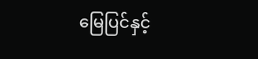မြေပြင်နှင့်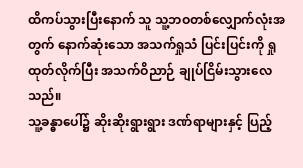ထိကပ်သွားပြီးနောက် သူ သူ့ဘဝတစ်လျှောက်လုံးအတွက် နောက်ဆုံးသော အသက်ရှုသံ ပြင်းပြင်းကို ရှုထုတ်လိုက်ပြီး အသက်ဝိညာဉ် ချုပ်ငြိမ်းသွားလေသည်။
သူ့ခန္ဓာပေါ်၌ ဆိုးဆိုးရွားရွား ဒဏ်ရာများနှင့် ပြည့်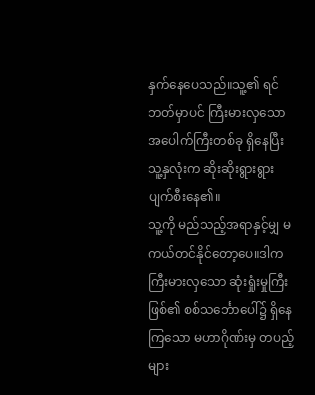နှက်နေပေသည်။သူ့၏ ရင်ဘတ်မှာပင် ကြီးမားလှသော အပေါက်ကြီးတစ်ခု ရှိနေပြီး သူ့နှလုံးက ဆိုးဆိုးရွားရွား ပျက်စီးနေ၏။
သူ့ကို မည်သည့်အရာနှင့်မျှ မကယ်တင်နိုင်တော့ပေ။ဒါက ကြီးမားလှသော ဆုံးရှုံးမှုကြီး ဖြစ်၏ စစ်သင်္ဘောပေါ်၌ ရှိနေကြသော မဟာဂိုဏ်းမှ တပည့်များ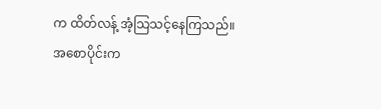က ထိတ်လန့် အံ့သြသင့်နေကြသည်။
အစောပိုင်းက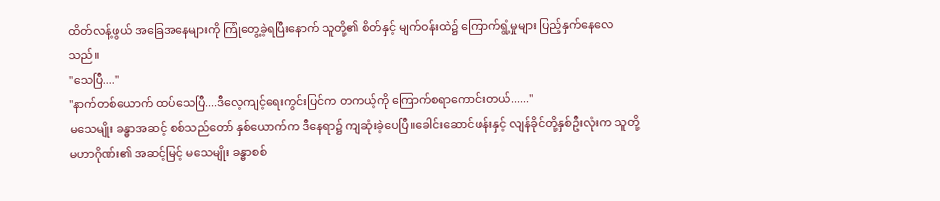ထိတ်လန့်ဖွယ် အခြေအနေများကို ကြုံတွေ့ခဲ့ရပြီးနောက် သူတို့၏ စိတ်နှင့် မျက်ဝန်းထဲ၌ ကြောက်ရွံ့မှုများ ပြည့်နှက်နေလေသည်။
"သေပြီ...."
"နာက်တစ်ယောက် ထပ်သေပြီ....ဒီလေ့ကျင့်ရေးကွင်းပြင်က တကယ့်ကို ကြောက်စရာကောင်းတယ်......"
မသေမျိုး ခန္ဓာအဆင့် စစ်သည်တော် နှစ်ယောက်က ဒီနေရာ၌ ကျဆုံးခဲ့ပေပြီ။ခေါင်းဆောင်ဖန်းနှင့် လျန်ခိုင်တို့နှစ်ဦးလုံးက သူတို့ မဟာဂိုဏ်း၏ အဆင့်မြင့် မသေမျိုး ခန္ဓာစစ်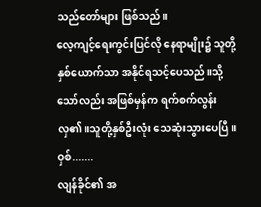သည်တော်များ ဖြစ်သည်။
လေ့ကျင့်ရေးကွင်းပြင်လို နေရာမျိုး၌ သူတို့နှစ်ယောက်သာ အနိုင်ရသင့်ပေသည်။သို့သော်လည်း အဖြစ်မှန်က ရက်စက်လွန်းလှ၏။သူတို့နှစ်ဦးလုံး သေဆုံးသွားပေပြီ။
ဝှစ်.......
လျန်ခိုင်၏ အ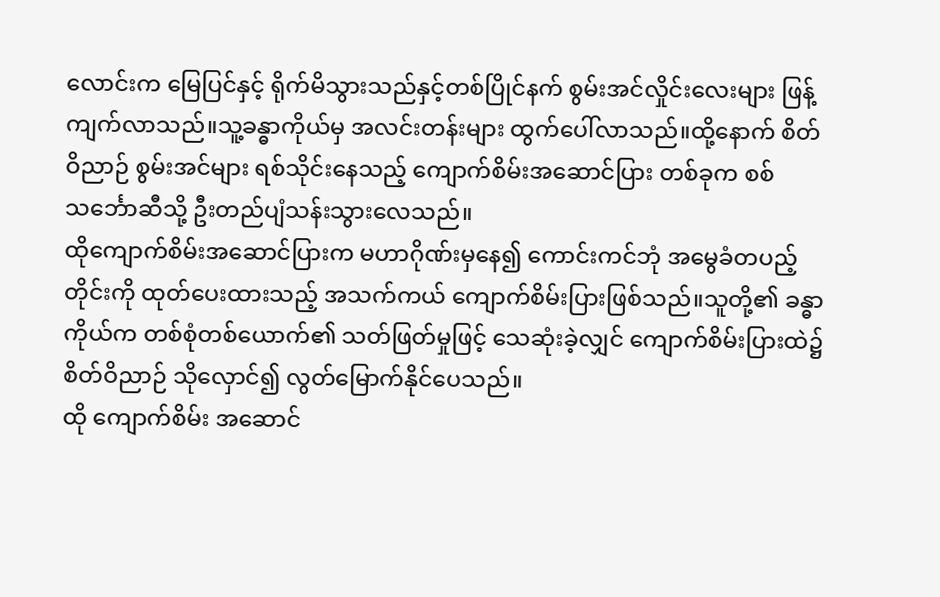လောင်းက မြေပြင်နှင့် ရိုက်မိသွားသည်နှင့်တစ်ပြိုင်နက် စွမ်းအင်လှိုင်းလေးများ ဖြန့်ကျက်လာသည်။သူ့ခန္ဓာကိုယ်မှ အလင်းတန်းများ ထွက်ပေါ်လာသည်။ထို့နောက် စိတ်ဝိညာဉ် စွမ်းအင်များ ရစ်သိုင်းနေသည့် ကျောက်စိမ်းအဆောင်ပြား တစ်ခုက စစ်သင်္ဘောဆီသို့ ဦးတည်ပျံသန်းသွားလေသည်။
ထိုကျောက်စိမ်းအဆောင်ပြားက မဟာဂိုဏ်းမှနေ၍ ကောင်းကင်ဘုံ အမွေခံတပည့်တိုင်းကို ထုတ်ပေးထားသည့် အသက်ကယ် ကျောက်စိမ်းပြားဖြစ်သည်။သူတို့၏ ခန္ဓာကိုယ်က တစ်စုံတစ်ယောက်၏ သတ်ဖြတ်မှုဖြင့် သေဆုံးခဲ့လျှင် ကျောက်စိမ်းပြားထဲ၌ စိတ်ဝိညာဉ် သိုလှောင်၍ လွတ်မြောက်နိုင်ပေသည်။
ထို ကျောက်စိမ်း အဆောင်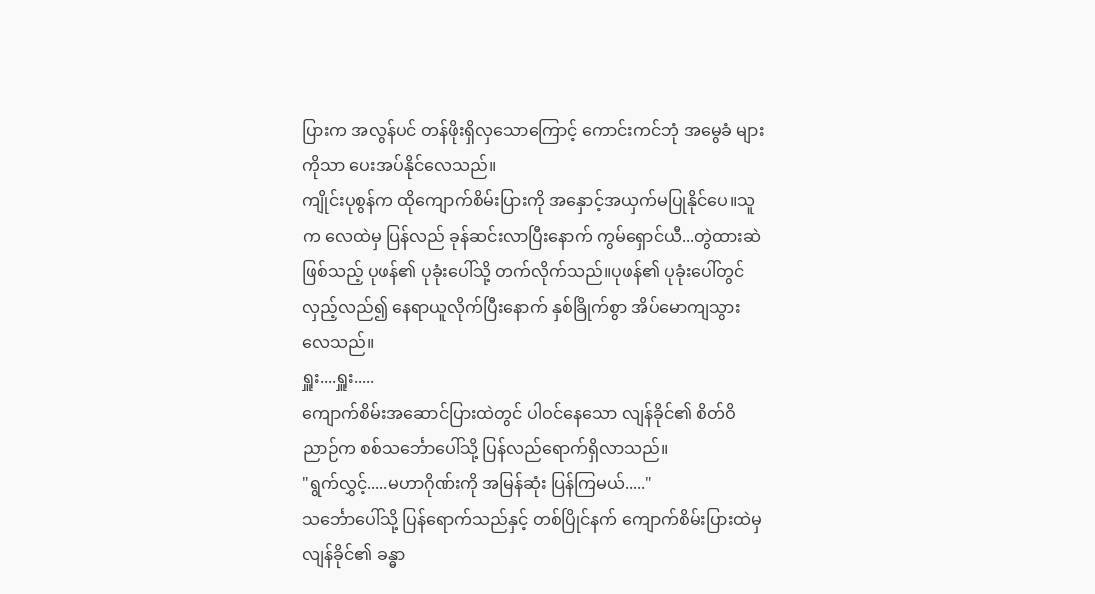ပြားက အလွန်ပင် တန်ဖိုးရှိလှသောကြောင့် ကောင်းကင်ဘုံ အမွေခံ များကိုသာ ပေးအပ်နိုင်လေသည်။
ကျိုင်းပုစွန်က ထိုကျောက်စိမ်းပြားကို အနှောင့်အယှက်မပြုနိုင်ပေ။သူက လေထဲမှ ပြန်လည် ခုန်ဆင်းလာပြီးနောက် ကွမ်ရှောင်ယီ...တွဲထားဆဲ ဖြစ်သည့် ပုဖန်၏ ပုခုံးပေါ်သို့ တက်လိုက်သည်။ပုဖန်၏ ပုခုံးပေါ်တွင် လှည့်လည်၍ နေရာယူလိုက်ပြီးနောက် နှစ်ခြိုက်စွာ အိပ်မောကျသွားလေသည်။
ရှူး....ရှူး.....
ကျောက်စိမ်းအဆောင်ပြားထဲတွင် ပါဝင်နေသော လျန်ခိုင်၏ စိတ်ဝိညာဉ်က စစ်သင်္ဘောပေါ်သို့ ပြန်လည်ရောက်ရှိလာသည်။
"ရွက်လွှင့်.....မဟာဂိုဏ်းကို အမြန်ဆုံး ပြန်ကြမယ်....."
သင်္ဘောပေါ်သို့ ပြန်ရောက်သည်နှင့် တစ်ပြိုင်နက် ကျောက်စိမ်းပြားထဲမှ လျန်ခိုင်၏ ခန္ဓာ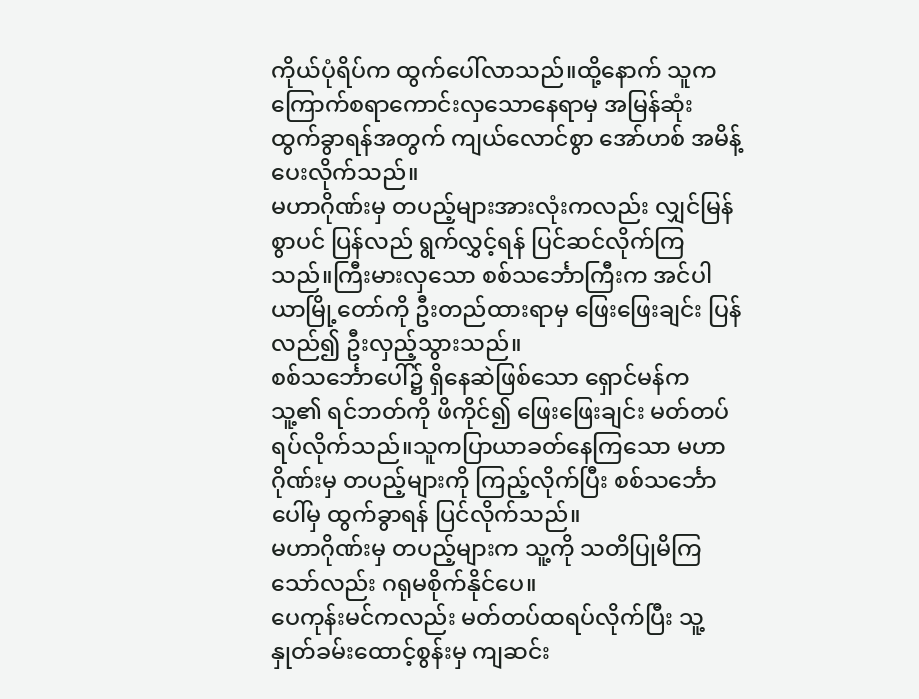ကိုယ်ပုံရိပ်က ထွက်ပေါ်လာသည်။ထို့နောက် သူက ကြောက်စရာကောင်းလှသောနေရာမှ အမြန်ဆုံး ထွက်ခွာရန်အတွက် ကျယ်လောင်စွာ အော်ဟစ် အမိန့်ပေးလိုက်သည်။
မဟာဂိုဏ်းမှ တပည့်များအားလုံးကလည်း လျှင်မြန်စွာပင် ပြန်လည် ရွက်လွှင့်ရန် ပြင်ဆင်လိုက်ကြသည်။ကြီးမားလှသော စစ်သင်္ဘောကြီးက အင်ပါယာမြို့တော်ကို ဦးတည်ထားရာမှ ဖြေးဖြေးချင်း ပြန်လည်၍ ဦးလှည့်သွားသည်။
စစ်သင်္ဘောပေါ်၌ ရှိနေဆဲဖြစ်သော ရှောင်မန်က သူ့၏ ရင်ဘတ်ကို ဖိကိုင်၍ ဖြေးဖြေးချင်း မတ်တပ်ရပ်လိုက်သည်။သူကပြာယာခတ်နေကြသော မဟာဂိုဏ်းမှ တပည့်များကို ကြည့်လိုက်ပြီး စစ်သင်္ဘောပေါ်မှ ထွက်ခွာရန် ပြင်လိုက်သည်။
မဟာဂိုဏ်းမှ တပည့်များက သူ့ကို သတိပြုမိကြသော်လည်း ဂရုမစိုက်နိုင်ပေ။
ပေကုန်းမင်ကလည်း မတ်တပ်ထရပ်လိုက်ပြီး သူ့နှုတ်ခမ်းထောင့်စွန်းမှ ကျဆင်း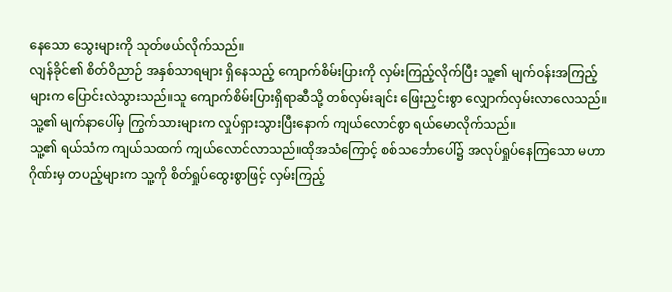နေသော သွေးများကို သုတ်ဖယ်လိုက်သည်။
လျန်ခိုင်၏ စိတ်ဝိညာဉ် အနှစ်သာရများ ရှိနေသည့် ကျောက်စိမ်းပြားကို လှမ်းကြည့်လိုက်ပြီး သူ့၏ မျက်ဝန်းအကြည့်များက ပြောင်းလဲသွားသည်။သူ ကျောက်စိမ်းပြားရှိရာဆီသို့ တစ်လှမ်းချင်း ဖြေးညှင်းစွာ လျှောက်လှမ်းလာလေသည်။သူ့၏ မျက်နာပေါ်မှ ကြွက်သားများက လှုပ်ရှားသွားပြီးနောက် ကျယ်လောင်စွာ ရယ်မောလိုက်သည်။
သူ့၏ ရယ်သံက ကျယ်သထက် ကျယ်လောင်လာသည်။ထိုအသံကြောင့် စစ်သင်္ဘောပေါ်၌ အလုပ်ရှုပ်နေကြသော မဟာဂိုဏ်းမှ တပည့်များက သူ့ကို စိတ်ရှုပ်ထွေးစွာဖြင့် လှမ်းကြည့်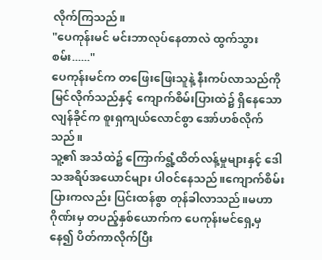လိုက်ကြသည်။
"ပေကုန်းမင် မင်းဘာလုပ်နေတာလဲ ထွက်သွားစမ်း......"
ပေကုန်းမင်က တဖြေးဖြေးသူနဲ့ နီးကပ်လာသည်ကို မြင်လိုက်သည်နှင့် ကျောက်စိမ်းပြားထဲ၌ ရှိနေသော လျန်ခိုင်က စူးရှကျယ်လောင်စွာ အော်ဟစ်လိုက်သည်။
သူ့၏ အသံထဲ၌ ကြောက်ရွံ့ထိတ်လန့်မှုများနှင့် ဒေါသအရိပ်အယောင်များ ပါဝင်နေသည်။ကျောက်စိမ်းပြားကလည်း ပြင်းထန်စွာ တုန်ခါလာသည်။မဟာဂိုဏ်းမှ တပည့်နှစ်ယောက်က ပေကုန်းမင်ရှေ့မှနေ၍ ပိတ်ကာလိုက်ပြီး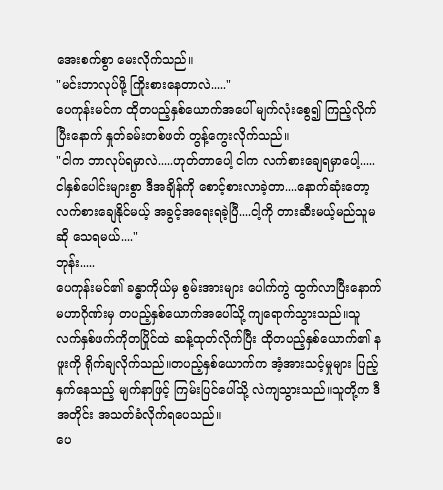အေးစက်စွာ မေးလိုက်သည်။
"မင်းဘာလုပ်ဖို့ ကြိုးစားနေတာလဲ....."
ပေကုန်းမင်က ထိုတပည့်နှစ်ယောက်အပေါ် မျက်လုံးစွေ၍ ကြည့်လိုက်ပြီးနောက် နှုတ်ခမ်းတစ်ဖတ် တွန့်ကွေးလိုက်သည်။
"ငါက ဘာလုပ်ရမှာလဲ.....ဟုတ်တာပေါ့ ငါက လက်စားချေရမှာပေါ့.....ငါနှစ်ပေါင်းများစွာ ဒီအချိန်ကို စောင့်စားလာခဲ့တာ....နောက်ဆုံးတော့ လက်စားချေနိုင်မယ့် အခွင့်အရေးရခဲ့ပြီ....ငါ့ကို တားဆီးမယ့်မည်သူမဆို သေရမယ်...."
ဘုန်း.....
ပေကုန်းမင်၏ ခန္ဓာကိုယ်မှ စွမ်းအားများ ပေါက်ကွဲ ထွက်လာပြီးနောက် မဟာဂိုဏ်းမှ တပည့်နှစ်ယောက်အပေါ်သို့ ကျရောက်သွားသည်။သူ လက်နှစ်ဖက်ကိုတပြိုင်ထဲ ဆန့်ထုတ်လိုက်ပြီး ထိုတပည့်နှစ်ယောက်၏ နဖူးကို ရိုက်ချလိုက်သည်။တပည့်နှစ်ယောက်က အံ့အားသင့်မှုများ ပြည့်နှက်နေသည့် မျက်နာဖြင့် ကြမ်းပြင်ပေါ်သို့ လဲကျသွားသည်။သူတို့က ဒီအတိုင်း အသတ်ခံလိုက်ရပေသည်။
ပေ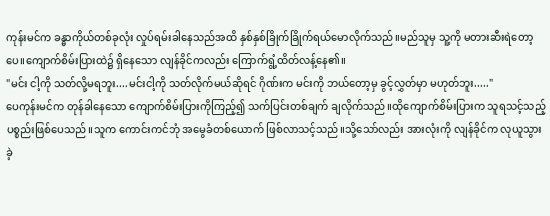ကုန်းမင်က ခန္ဓာကိုယ်တစ်ခုလုံး လှုပ်ရမ်းခါနေသည်အထိ နှစ်နှစ်ခြိုက်ခြိုက်ရယ်မောလိုက်သည်။မည်သူမှ သူ့ကို မတားဆီးရဲတော့ပေ။ကျောက်စိမ်းပြားထဲ၌ ရှိနေသော လျန်ခိုင်ကလည်း ကြောက်ရွံ့ထိတ်လန့်နေ၏။
"မင်း ငါ့ကို သတ်လို့မရဘူး....မင်းငါ့ကို သတ်လိုက်မယ်ဆိုရင် ဂိုဏ်းက မင်းကို ဘယ်တော့မှ ခွင့်လွှတ်မှာ မဟုတ်ဘူး....."
ပေကုန်းမင်က တုန်ခါနေသော ကျောက်စိမ်းပြားကိုကြည့်၍ သက်ပြင်းတစ်ချက် ချလိုက်သည်။ထိုကျောက်စိမ်းပြားက သူရသင့်သည့် ပစ္စည်းဖြစ်ပေသည်။သူက ကောင်းကင်ဘုံ အမွေခံတစ်ယောက် ဖြစ်လာသင့်သည်။သို့သော်လည်း အားလုံးကို လျန်ခိုင်က လုယူသွားခဲ့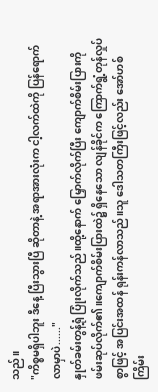သည်။
"ကိစ္စမရှိပါဘူး ဒီနေ့ ပြီးသွားပြီ ဆိုတာနဲ့ အရာအားလုံးက ငါ့လက်ထဲကို ပြန်ရောက်လာမှာပဲ......"
နှုတ်ခမ်းတွန့်ရုံ ပြုံးလိုက်သည်။ထို့နောက် မြှောက်လိုက်ပြီး ကျောက်စိမ်းပြားကို ဖမ်းဆုပ်လိုက်၏။ကျောက်စိမ်းပြားထဲ၌ ရှိနေသော လျန်ခိုင်က ကြောက်ရွံ့တုန်လှုပ်စွာဖြင့် အပြင်းအထန် ရုန်းကန်လာသည်။သူ ဒေါသတကြီးဖြင့်လည်း အော်ဟစ် ကြိမ်း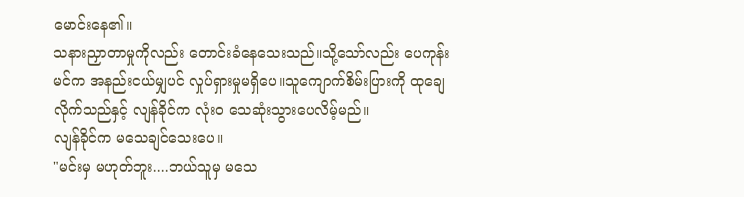မောင်းနေ၏။
သနားညှာတာမှုကိုလည်း တောင်းခံနေသေးသည်။သို့သော်လည်း ပေကုန်းမင်က အနည်းငယ်မျှပင် လှုပ်ရှားမှုမရှိပေ။သူကျောက်စိမ်းပြားကို ထုချေလိုက်သည်နှင့် လျန်ခိုင်က လုံးဝ သေဆုံးသွားပေလိမ့်မည်။
လျန်ခိုင်က မသေချင်သေးပေ။
"မင်းမှ မဟုတ်ဘူး....ဘယ်သူမှ မသေ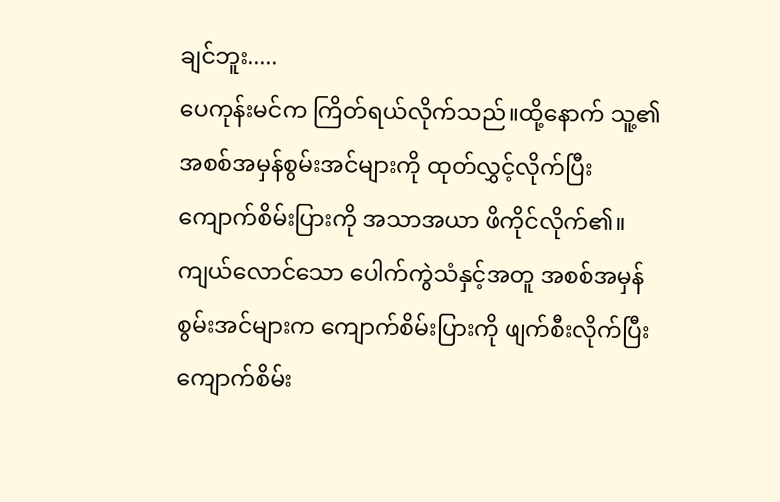ချင်ဘူး.....
ပေကုန်းမင်က ကြိတ်ရယ်လိုက်သည်။ထို့နောက် သူ့၏ အစစ်အမှန်စွမ်းအင်များကို ထုတ်လွှင့်လိုက်ပြီး ကျောက်စိမ်းပြားကို အသာအယာ ဖိကိုင်လိုက်၏။
ကျယ်လောင်သော ပေါက်ကွဲသံနှင့်အတူ အစစ်အမှန်စွမ်းအင်များက ကျောက်စိမ်းပြားကို ဖျက်စီးလိုက်ပြီး ကျောက်စိမ်း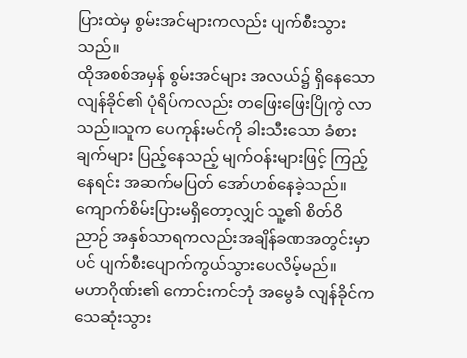ပြားထဲမှ စွမ်းအင်များကလည်း ပျက်စီးသွားသည်။
ထိုအစစ်အမှန် စွမ်းအင်များ အလယ်၌ ရှိနေသော လျန်ခိုင်၏ ပုံရိပ်ကလည်း တဖြေးဖြေးပြိုကွဲ လာသည်။သူက ပေကုန်းမင်ကို ခါးသီးသော ခံစားချက်များ ပြည့်နေသည့် မျက်ဝန်းများဖြင့် ကြည့်နေရင်း အဆက်မပြတ် အော်ဟစ်နေခဲ့သည်။
ကျောက်စိမ်းပြားမရှိတော့လျှင် သူ့၏ စိတ်ဝိညာဉ် အနှစ်သာရကလည်းအချိန်ခဏအတွင်းမှာပင် ပျက်စီးပျောက်ကွယ်သွားပေလိမ့်မည်။
မဟာဂိုဏ်း၏ ကောင်းကင်ဘုံ အမွေခံ လျန်ခိုင်က သေဆုံးသွား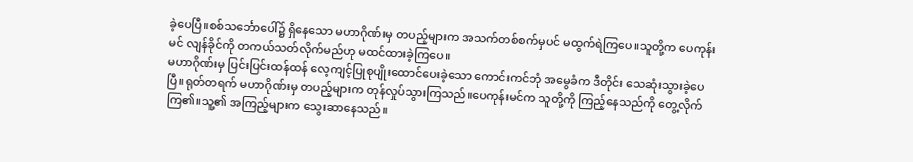ခဲ့ပေပြီ။စစ်သင်္ဘောပေါ်၌ ရှိနေသော မဟာဂိုဏ်းမှ တပည့်များက အသက်တစ်စက်မှပင် မထွက်ရဲကြပေ။သူတို့က ပေကုန်းမင် လျန်ခိုင်ကို တကယ်သတ်လိုက်မည်ဟု မထင်ထားခဲ့ကြပေ။
မဟာဂိုဏ်းမှ ပြင်းပြင်းထန်ထန် လေ့ကျင့်ပြုစုပျိုးထောင်ပေးခဲ့သော ကောင်းကင်ဘုံ အမွေခံက ဒီတိုင်း သေဆုံးသွားခဲ့ပေပြီ။ရုတ်တရက် မဟာဂိုဏ်းမှ တပည့်များက တုန်လှုပ်သွားကြသည်။ပေကုန်းမင်က သူတို့ကို ကြည့်နေသည်ကို တွေ့လိုက်ကြ၏။သူ့၏ အကြည့်များက သွေးဆာနေသည်။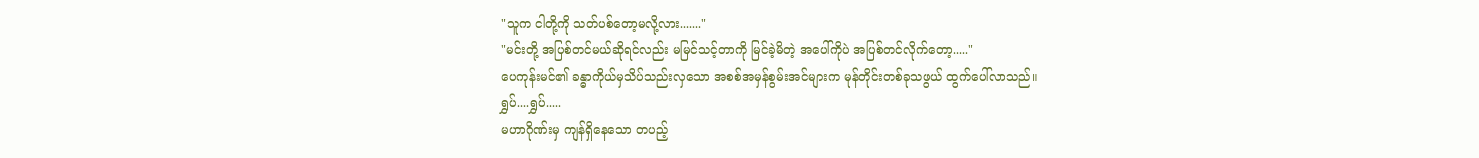"သူက ငါတို့ကို သတ်ပစ်တော့မလို့လား......."
"မင်းတို့ အပြစ်တင်မယ်ဆိုရင်လည်း မမြင်သင့်တာကို မြင်ခဲ့မိတဲ့ အပေါ်ကိုပဲ အပြစ်တင်လိုက်တော့....."
ပေကုန်းမင်၏ ခန္ဓာကိုယ်မှသိပ်သည်းလှသော အစစ်အမှန်စွမ်းအင်များက မုန်တိုင်းတစ်ခုသဖွယ် ထွက်ပေါ်လာသည်။
ရွှပ်....ရွှပ်.....
မဟာဂိုဏ်းမှ ကျန်ရှိနေသော တပည့်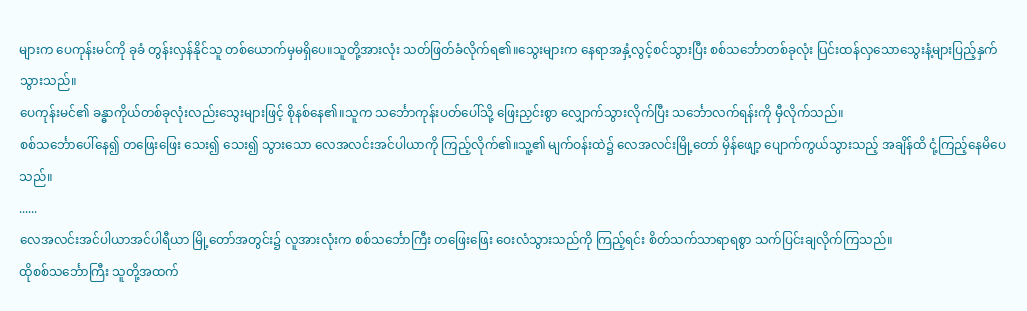များက ပေကုန်းမင်ကို ခုခံ တွန်းလှန်နိုင်သူ တစ်ယောက်မှမရှိပေ။သူတို့အားလုံး သတ်ဖြတ်ခံလိုက်ရ၏။သွေးများက နေရာအနှံ့လွင့်စင်သွားပြီး စစ်သင်္ဘောတစ်ခုလုံး ပြင်းထန်လှသောသွေးနံ့များပြည့်နှက်သွားသည်။
ပေကုန်းမင်၏ ခန္ဓာကိုယ်တစ်ခုလုံးလည်းသွေးများဖြင့် စိုနစ်နေ၏။သူက သင်္ဘောကုန်းပတ်ပေါ်သို့ ဖြေးညှင်းစွာ လျှောက်သွားလိုက်ပြီး သင်္ဘောလက်ရန်းကို မှီလိုက်သည်။
စစ်သင်္ဘောပေါ်နေ၍ တဖြေးဖြေး သေး၍ သေး၍ သွားသော လေအလင်းအင်ပါယာကို ကြည့်လိုက်၏။သူ့၏ မျက်ဝန်းထဲ၌ လေအလင်းမြို့တော် မှိန်ဖျော့ ပျောက်ကွယ်သွားသည့် အချိန်ထိ ငုံ့ကြည့်နေမိပေသည်။
......
လေအလင်းအင်ပါယာအင်ပါရီယာ မြို့တော်အတွင်း၌ လူအားလုံးက စစ်သင်္ဘောကြီး တဖြေးဖြေး ဝေးလံသွားသည်ကို ကြည့်ရင်း စိတ်သက်သာရာရစွာ သက်ပြင်းချလိုက်ကြသည်။
ထိုစစ်သင်္ဘောကြီး သူတို့အထက်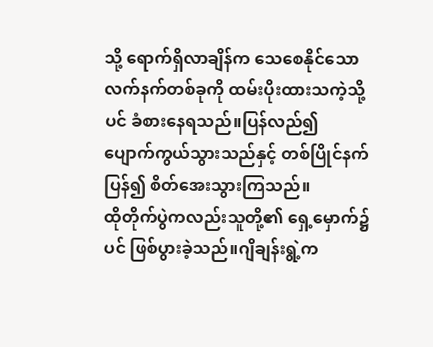သို့ ရောက်ရှိလာချိန်က သေစေနိုင်သော လက်နက်တစ်ခုကို ထမ်းပိုးထားသကဲ့သို့ပင် ခံစားနေရသည်။ပြန်လည်၍ ပျောက်ကွယ်သွားသည်နှင့် တစ်ပြိုင်နက် ပြန်၍ စိတ်အေးသွားကြသည်။
ထိုတိုက်ပွဲကလည်းသူတို့၏ ရှေ့မှောက်၌ပင် ဖြစ်ပွားခဲ့သည်။ဂျိချန်းရွဲ့က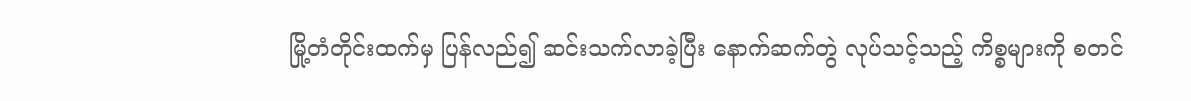မြို့တံတိုင်းထက်မှ ပြန်လည်၍ ဆင်းသက်လာခဲ့ပြီး နောက်ဆက်တွဲ လုပ်သင့်သည့် ကိစ္စများကို စတင်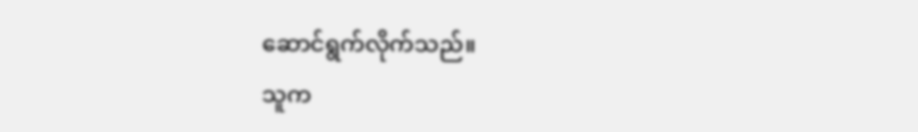ဆောင်ရွက်လိုက်သည်။
သူက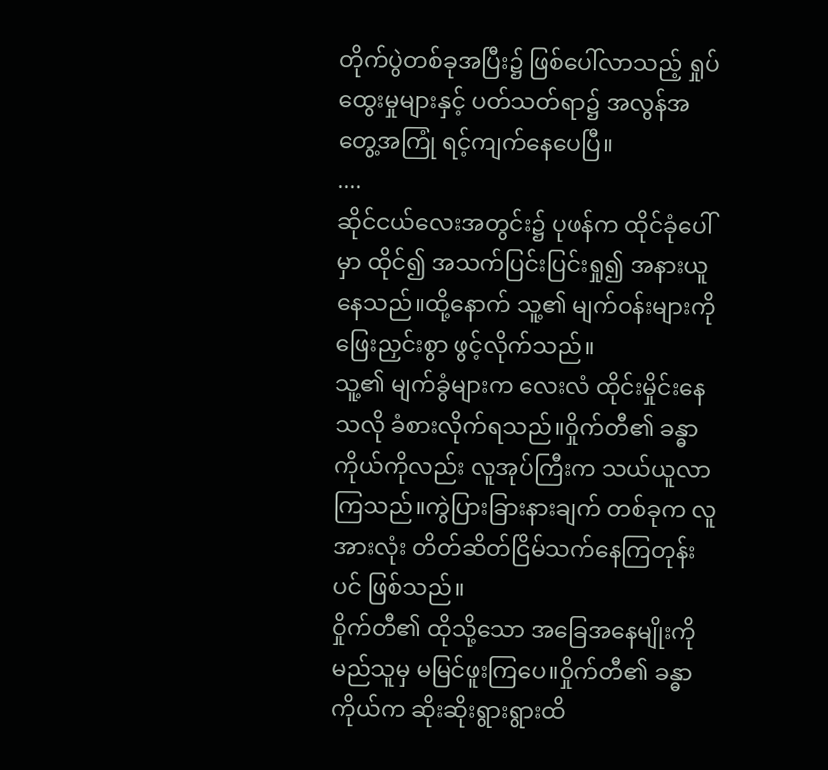တိုက်ပွဲတစ်ခုအပြီး၌ ဖြစ်ပေါ်လာသည့် ရှုပ်ထွေးမှုများနှင့် ပတ်သတ်ရာ၌ အလွန်အတွေ့အကြုံ ရင့်ကျက်နေပေပြီ။
....
ဆိုင်ငယ်လေးအတွင်း၌ ပုဖန်က ထိုင်ခုံပေါ်မှာ ထိုင်၍ အသက်ပြင်းပြင်းရှု၍ အနားယူနေသည်။ထို့နောက် သူ့၏ မျက်ဝန်းများကို ဖြေးညှင်းစွာ ဖွင့်လိုက်သည်။
သူ့၏ မျက်ခွံများက လေးလံ ထိုင်းမှိုင်းနေသလို ခံစားလိုက်ရသည်။ဝှိုက်တီ၏ ခန္ဓာကိုယ်ကိုလည်း လူအုပ်ကြီးက သယ်ယူလာကြသည်။ကွဲပြားခြားနားချက် တစ်ခုက လူအားလုံး တိတ်ဆိတ်ငြိမ်သက်နေကြတုန်းပင် ဖြစ်သည်။
ဝှိုက်တီ၏ ထိုသို့သော အခြေအနေမျိုးကို မည်သူမှ မမြင်ဖူးကြပေ။ဝှိုက်တီ၏ ခန္ဓာကိုယ်က ဆိုးဆိုးရွားရွားထိ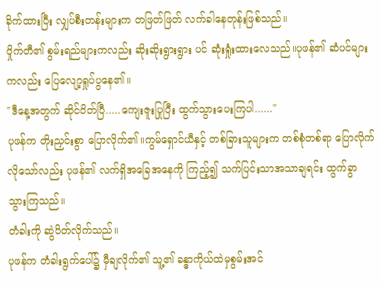ခိုက်ထားပြီး လျှပ်စီးတန်းများက တဖြတ်ဖြတ် လက်ခါနေတုန်းဖြစ်သည်။
ဝှိုက်တီ၏ စွမ်းရည်များကလည်း ဆိုးဆိုးရွားရွား ပင် ဆုံးရှုံးထားလေသည်။ပုဖန်၏ ဆံပင်များကလည်း ပြေလျော့ရှုပ်ပွနေ၏။
"ဒီနေ့အတွက် ဆိုင်ပိတ်ပြီ.....ကျေးဇူးပြုပြီး ထွက်သွားပေးကြပါ......"
ပုဖန်က တိုးညှင်းစွာ ပြောလိုက်၏။ကွမ်ရှောင်ယီနှင့် တစ်ခြားသူများက တစ်စုံတစ်ရာ ပြောလိုက်လိုသော်လည်း ပုဖန်၏ လက်ရှိအခြေအနေကို ကြည့်၍ သက်ပြင်းသာအသာချရင်း ထွက်ခွာသွားကြသည်။
တံခါးကို ဆွဲပိတ်လိုက်သည်။
ပုဖန်က တံခါးရွက်ပေါ်၌ မှီချလိုက်၏ သူ့၏ ခန္ဓာကိုယ်ထဲမှစွမ်းအင်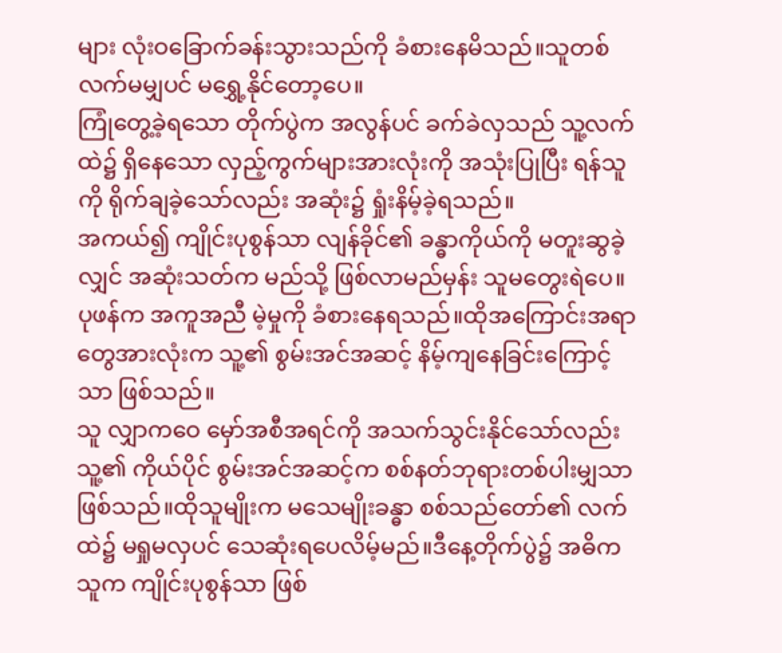များ လုံးဝခြောက်ခန်းသွားသည်ကို ခံစားနေမိသည်။သူတစ်လက်မမျှပင် မရွှေ့နိုင်တော့ပေ။
ကြုံတွေ့ခဲ့ရသော တိုက်ပွဲက အလွန်ပင် ခက်ခဲလှသည် သူ့လက်ထဲ၌ ရှိနေသော လှည့်ကွက်များအားလုံးကို အသုံးပြုပြီး ရန်သူကို ရိုက်ချခဲ့သော်လည်း အဆုံး၌ ရှုံးနိမ့်ခဲ့ရသည်။
အကယ်၍ ကျိုင်းပုစွန်သာ လျန်ခိုင်၏ ခန္ဓာကိုယ်ကို မတူးဆွခဲ့လျှင် အဆုံးသတ်က မည်သို့ ဖြစ်လာမည်မှန်း သူမတွေးရဲပေ။ပုဖန်က အကူအညီ မဲ့မှုကို ခံစားနေရသည်။ထိုအကြောင်းအရာတွေအားလုံးက သူ့၏ စွမ်းအင်အဆင့် နိမ့်ကျနေခြင်းကြောင့်သာ ဖြစ်သည်။
သူ လျှာကဝေ မှော်အစီအရင်ကို အသက်သွင်းနိုင်သော်လည်း သူ့၏ ကိုယ်ပိုင် စွမ်းအင်အဆင့်က စစ်နတ်ဘုရားတစ်ပါးမျှသာ ဖြစ်သည်။ထိုသူမျိုးက မသေမျိုးခန္ဓာ စစ်သည်တော်၏ လက်ထဲ၌ မရှုမလှပင် သေဆုံးရပေလိမ့်မည်။ဒီနေ့တိုက်ပွဲ၌ အဓိကသူက ကျိုင်းပုစွန်သာ ဖြစ်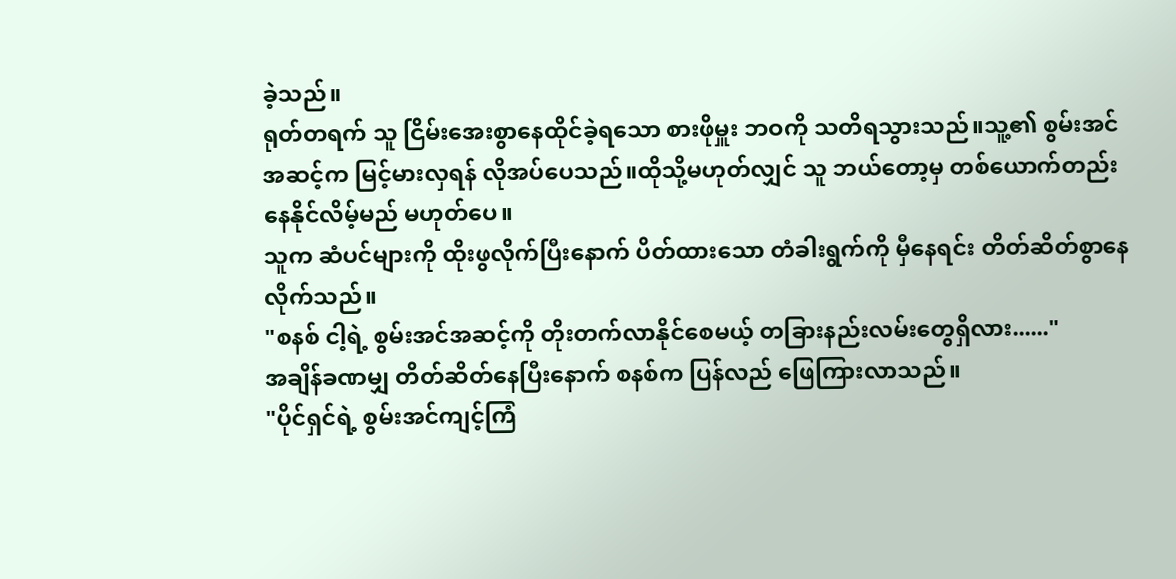ခဲ့သည်။
ရုတ်တရက် သူ ငြိမ်းအေးစွာနေထိုင်ခဲ့ရသော စားဖိုမှူး ဘဝကို သတိရသွားသည်။သူ့၏ စွမ်းအင်အဆင့်က မြင့်မားလှရန် လိုအပ်ပေသည်။ထိုသို့မဟုတ်လျှင် သူ ဘယ်တော့မှ တစ်ယောက်တည်းနေနိုင်လိမ့်မည် မဟုတ်ပေ။
သူက ဆံပင်များကို ထိုးဖွလိုက်ပြီးနောက် ပိတ်ထားသော တံခါးရွက်ကို မှီနေရင်း တိတ်ဆိတ်စွာနေလိုက်သည်။
"စနစ် ငါ့ရဲ့ စွမ်းအင်အဆင့်ကို တိုးတက်လာနိုင်စေမယ့် တခြားနည်းလမ်းတွေရှိလား......"
အချိန်ခဏမျှ တိတ်ဆိတ်နေပြီးနောက် စနစ်က ပြန်လည် ဖြေကြားလာသည်။
"ပိုင်ရှင်ရဲ့ စွမ်းအင်ကျင့်ကြံ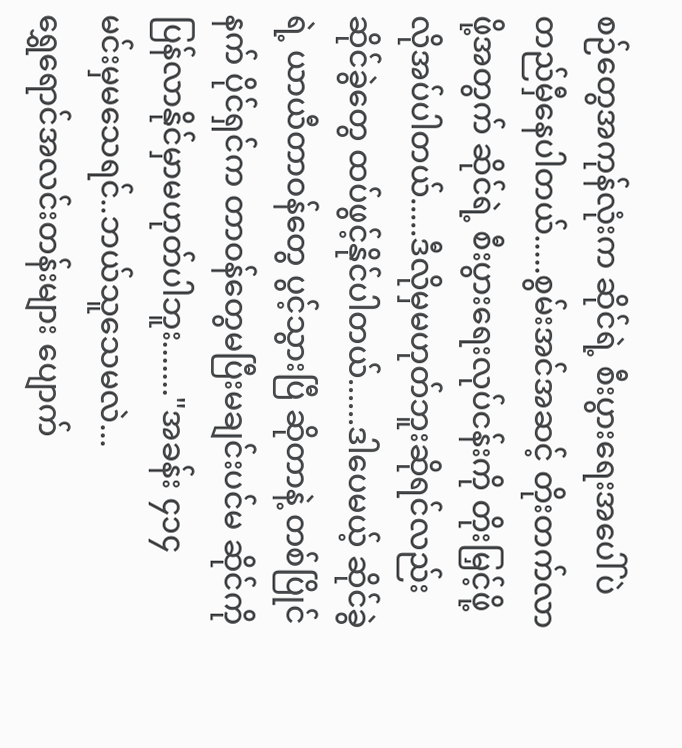စဉ်တွေအကုန်လုံးက ဆိုင်ရဲ့ စီးပွားရေးအပေါ်ပဲ တည်မှီနေပါတယ်.....စွမ်းအင်အဆင့် တိုးတက်လာဖို့အတွက် ဆိုင်ရဲ့ စီးပွားရေးလုပ်ငန်းကို တိုးမြှင့်ဖို့ လိုအပ်ပါတယ်.....ဒီလိုမှမဟုတ်ဘူးဆိုရင်လည်း ဆိုင်ခွဲတွေ ထပ်ဖွင့်နိုင်ပါတယ်......ဒါပေမယ့် ဆိုင်ခွဲရဲ့ ယာယီတာဝန်တွေ ပွင့်သွားပြီ ဆိုတာနဲ့ တစ်ပြိုင်နက် ပိုင်ရှင်က တာဝန်တွေမပြီးမချင်းပင်မ ဆိုင်ကို ပြန်လာနိုင်မှာမဟုတ်ပါဘူး......."အခန်း ၄၁၄
မင်းမှမသေရင်..ဘယ်သူသေမလဲ...
ရွှေရောင်အလင်းတန်းများ ပျောက်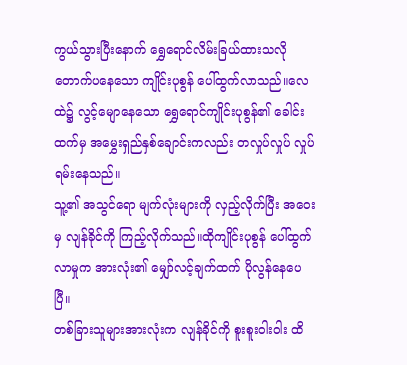ကွယ်သွားပြီးနောက် ရွှေရောင်လိမ်းခြယ်ထားသလို တောက်ပနေသော ကျိုင်းပုစွန် ပေါ်ထွက်လာသည်။လေထဲ၌ လွင့်မျောနေသော ရွှေရောင်ကျိုင်းပုစွန်၏ ခေါင်းထက်မှ အမွှေးရှည်နှစ်ချောင်းကလည်း တလှုပ်လှုပ် လှုပ်ရမ်းနေသည်။
သူ့၏ အသွင်ရော မျက်လုံးများကို လှည့်လိုက်ပြီး အဝေးမှ လျန်ခိုင်ကို ကြည့်လိုက်သည်။ထိုကျိုင်းပုစွန် ပေါ်ထွက်လာမှုက အားလုံး၏ မျှော်လင့်ချက်ထက် ပိုလွန်နေပေပြီ။
တစ်ခြားသူများအားလုံးက လျန်ခိုင်ကို စူးစူးဝါးဝါး ထိ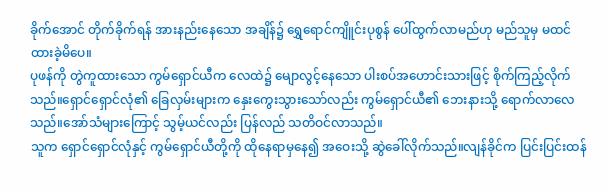ခိုက်အောင် တိုက်ခိုက်ရန် အားနည်းနေသော အချိန်၌ ရွှေရောင်ကျိူင်းပုစွန် ပေါ်ထွက်လာမည်ဟု မည်သူမှ မထင်ထားခဲ့မိပေ။
ပုဖန်ကို တွဲကူထားသော ကွမ်ရှောင်ယီက လေထဲ၌ မျောလွင့်နေသော ပါးစပ်အဟောင်းသားဖြင့် စိုက်ကြည့်လိုက်သည်။ရှောင်ရှောင်လုံ၏ ခြေလှမ်းများက နှေးကွေးသွားသော်လည်း ကွမ်ရှောင်ယီ၏ ဘေးနားသို့ ရောက်လာလေသည်။အော်သံများကြောင့် သွမ့်ယင်လည်း ပြန်လည် သတိဝင်လာသည်။
သူက ရှောင်ရှောင်လုံနှင့် ကွမ်ရှောင်ယီတို့ကို ထိုနေရာမှနေ၍ အဝေးသို့ ဆွဲခေါ်လိုက်သည်။လျန်ခိုင်က ပြင်းပြင်းထန်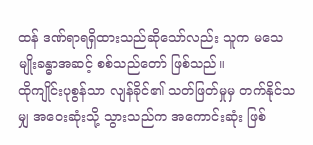ထန် ဒဏ်ရာရရှိထားသည်ဆိုသော်လည်း သူက မသေမျိုးခန္ဓာအဆင့် စစ်သည်တော် ဖြစ်သည်။
ထိုကျိုင်းပုစွန်သာ လျန်ခိုင်၏ သတ်ဖြတ်မှုမှ တက်နိုင်သမျှ အဝေးဆုံးသို့ သွားသည်က အကောင်းဆုံး ဖြစ်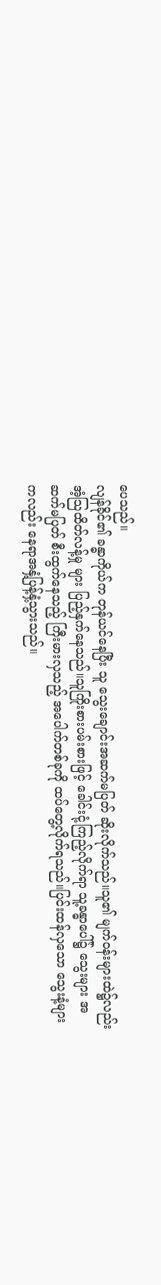ပေသည်။
လျန်ခိုင်၏ ခန္ဓာကိုယ်က တုန်ယင်နေပြီး သူ သွေးချောင်းအဆက်မပြတ် ဆိုးလိုက်သည်။သူ၏ မျက်ဝန်းများထဲ၌လည်း အံ့သြထိတ်လန့်မှု များ ပြည့်နှက်နေသည်။သူကြိုးစားပမ်းစားဖြင့် ခေါင်းငုံ့ကြည့်လိုက်ရာ သူ့ခန္ဓာပေါ်၌ သွေးများ အဆက်မပြတ် စီးထွက်နေသည့် ကြီးမားလှသည့် အပေါက်တစ်ခုကို ထပ်တွေ့လိုက်ရသည်။ပြင်းထန်လှသော သွေးနံ့များကလည်း နေရာအနှံ့ပြန့်နှံ့သွားသည်။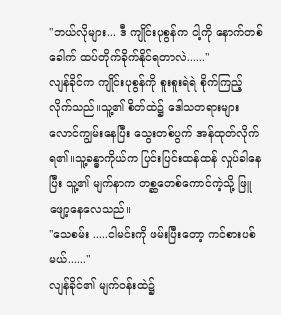"ဘယ်လိုများ... ဒီ ကျိုင်းပုစွန်က ငါ့ကို နောက်တစ်ခေါက် ထပ်တိုက်ခိုက်နိုင်ရတာလဲ......"
လျန်ခိုင်က ကျိုင်းပုစွန်ကို စူးစူးရဲရဲ စိုက်ကြည့်လိုက်သည်။သူ့၏ စိတ်ထဲ၌ ဒေါသတရားများ လောင်ကျွမ်းနေပြီး သွေးတစ်ပွက် အန်ထုတ်လိုက်ရ၏။သူ့ခန္ဓာကိုယ်က ပြင်းပြင်းထန်ထန် လှုပ်ခါနေပြီး သူ့၏ မျက်နာက တစ္ဆတေစ်ကောင်ကဲ့သို့ ဖြူဖျော့နေလေသည်။
"သေစမ်း .....ငါမင်းကို ဖမ်းပြီးတော့ ကင်စားပစ်မယ်......"
လျန်ခိုင်၏ မျက်ဝန်းထဲ၌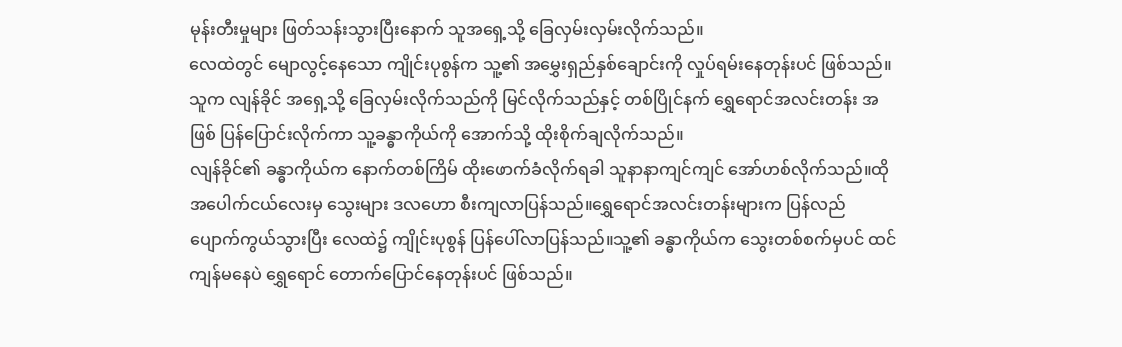မုန်းတီးမှုများ ဖြတ်သန်းသွားပြီးနောက် သူအရှေ့သို့ ခြေလှမ်းလှမ်းလိုက်သည်။
လေထဲတွင် မျောလွင့်နေသော ကျိုင်းပုစွန်က သူ့၏ အမွှေးရှည်နှစ်ချောင်းကို လှုပ်ရမ်းနေတုန်းပင် ဖြစ်သည်။သူက လျန်ခိုင် အရှေ့သို့ ခြေလှမ်းလိုက်သည်ကို မြင်လိုက်သည်နှင့် တစ်ပြိုင်နက် ရွှေရောင်အလင်းတန်း အဖြစ် ပြန်ပြောင်းလိုက်ကာ သူ့ခန္ဓာကိုယ်ကို အောက်သို့ ထိုးစိုက်ချလိုက်သည်။
လျန်ခိုင်၏ ခန္ဓာကိုယ်က နောက်တစ်ကြိမ် ထိုးဖောက်ခံလိုက်ရခါ သူနာနာကျင်ကျင် အော်ဟစ်လိုက်သည်။ထိုအပေါက်ငယ်လေးမှ သွေးများ ဒလဟော စီးကျလာပြန်သည်။ရွှေရောင်အလင်းတန်းများက ပြန်လည် ပျောက်ကွယ်သွားပြီး လေထဲ၌ ကျိုင်းပုစွန် ပြန်ပေါ်လာပြန်သည်။သူ့၏ ခန္ဓာကိုယ်က သွေးတစ်စက်မှပင် ထင်ကျန်မနေပဲ ရွှေရောင် တောက်ပြောင်နေတုန်းပင် ဖြစ်သည်။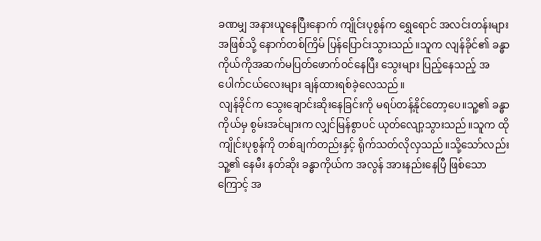ခဏမျှ အနားယူနေပြီးနောက် ကျိုင်းပုစွန်က ရွှေရောင် အလင်းတန်းများ အဖြစ်သို့ နောက်တစ်ကြိမ် ပြန်ပြောင်းသွားသည်။သူက လျန်ခိုင်၏ ခန္ဓာကိုယ်ကိုအဆက်မပြတ်ဖောက်ဝင်နေပြီး သွေးများ ပြည့်နေသည့် အပေါက်ငယ်လေးများ ချန်ထားရစ်ခဲ့လေသည်။
လျန်ခိုင်က သွေးချောင်းဆိုးနေခြင်းကို မရပ်တန့်နိုင်တော့ပေ။သူ့၏ ခန္ဓာကိုယ်မှ စွမ်းအင်များက လျှင်မြန်စွာပင် ယုတ်လျော့သွားသည်။သူက ထိုကျိုင်းပုစွန်ကို တစ်ချက်တည်းနှင့် ရိုက်သတ်လိုလှသည်။သို့သော်လည်း သူ့၏ နေမီး နတ်ဆိုး ခန္ဓာကိုယ်က အလွန် အားနည်းနေပြီ ဖြစ်သောကြောင့် အ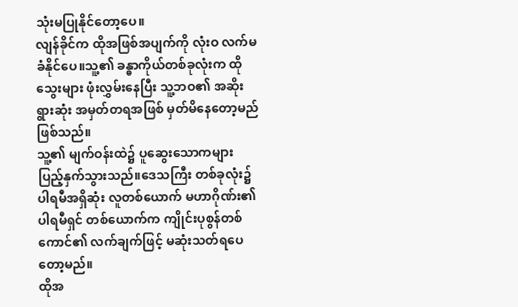သုံးမပြုနိုင်တော့ပေ။
လျန်ခိုင်က ထိုအဖြစ်အပျက်ကို လုံးဝ လက်မခံနိုင်ပေ။သူ့၏ ခန္ဓာကိုယ်တစ်ခုလုံးက ထိုသွေးများ ဖုံးလွှမ်းနေပြီး သူ့ဘဝ၏ အဆိုးရွားဆုံး အမှတ်တရအဖြစ် မှတ်မိနေတော့မည် ဖြစ်သည်။
သူ့၏ မျက်ဝန်းထဲ၌ ပူဆွေးသောကများ ပြည့်နှက်သွားသည်။ဒေသကြီး တစ်ခုလုံး၌ ပါရမီအရှိဆုံး လူတစ်ယောက် မဟာဂိုဏ်း၏ ပါရမီရှင် တစ်ယောက်က ကျိုင်းပုစွန်တစ်ကောင်၏ လက်ချက်ဖြင့် မဆုံးသတ်ရပေတော့မည်။
ထိုအ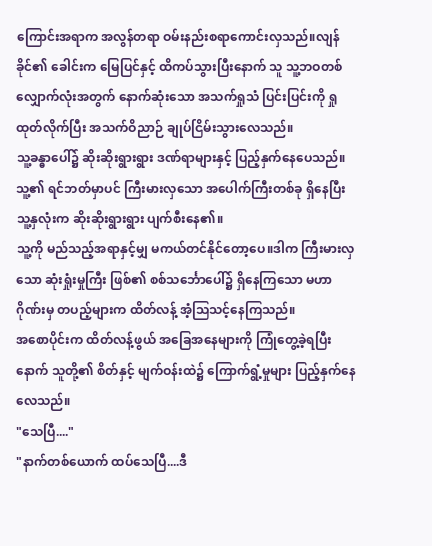ကြောင်းအရာက အလွန်တရာ ဝမ်းနည်းစရာကောင်းလှသည်။လျန်ခိုင်၏ ခေါင်းက မြေပြင်နှင့် ထိကပ်သွားပြီးနောက် သူ သူ့ဘဝတစ်လျှောက်လုံးအတွက် နောက်ဆုံးသော အသက်ရှုသံ ပြင်းပြင်းကို ရှုထုတ်လိုက်ပြီး အသက်ဝိညာဉ် ချုပ်ငြိမ်းသွားလေသည်။
သူ့ခန္ဓာပေါ်၌ ဆိုးဆိုးရွားရွား ဒဏ်ရာများနှင့် ပြည့်နှက်နေပေသည်။သူ့၏ ရင်ဘတ်မှာပင် ကြီးမားလှသော အပေါက်ကြီးတစ်ခု ရှိနေပြီး သူ့နှလုံးက ဆိုးဆိုးရွားရွား ပျက်စီးနေ၏။
သူ့ကို မည်သည့်အရာနှင့်မျှ မကယ်တင်နိုင်တော့ပေ။ဒါက ကြီးမားလှသော ဆုံးရှုံးမှုကြီး ဖြစ်၏ စစ်သင်္ဘောပေါ်၌ ရှိနေကြသော မဟာဂိုဏ်းမှ တပည့်များက ထိတ်လန့် အံ့သြသင့်နေကြသည်။
အစောပိုင်းက ထိတ်လန့်ဖွယ် အခြေအနေများကို ကြုံတွေ့ခဲ့ရပြီးနောက် သူတို့၏ စိတ်နှင့် မျက်ဝန်းထဲ၌ ကြောက်ရွံ့မှုများ ပြည့်နှက်နေလေသည်။
"သေပြီ...."
"နာက်တစ်ယောက် ထပ်သေပြီ....ဒီ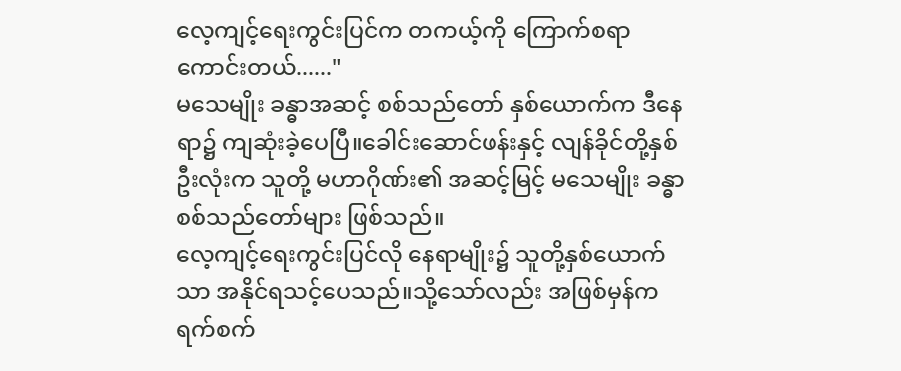လေ့ကျင့်ရေးကွင်းပြင်က တကယ့်ကို ကြောက်စရာကောင်းတယ်......"
မသေမျိုး ခန္ဓာအဆင့် စစ်သည်တော် နှစ်ယောက်က ဒီနေရာ၌ ကျဆုံးခဲ့ပေပြီ။ခေါင်းဆောင်ဖန်းနှင့် လျန်ခိုင်တို့နှစ်ဦးလုံးက သူတို့ မဟာဂိုဏ်း၏ အဆင့်မြင့် မသေမျိုး ခန္ဓာစစ်သည်တော်များ ဖြစ်သည်။
လေ့ကျင့်ရေးကွင်းပြင်လို နေရာမျိုး၌ သူတို့နှစ်ယောက်သာ အနိုင်ရသင့်ပေသည်။သို့သော်လည်း အဖြစ်မှန်က ရက်စက်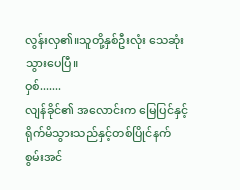လွန်းလှ၏။သူတို့နှစ်ဦးလုံး သေဆုံးသွားပေပြီ။
ဝှစ်.......
လျန်ခိုင်၏ အလောင်းက မြေပြင်နှင့် ရိုက်မိသွားသည်နှင့်တစ်ပြိုင်နက် စွမ်းအင်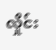လှိုင်း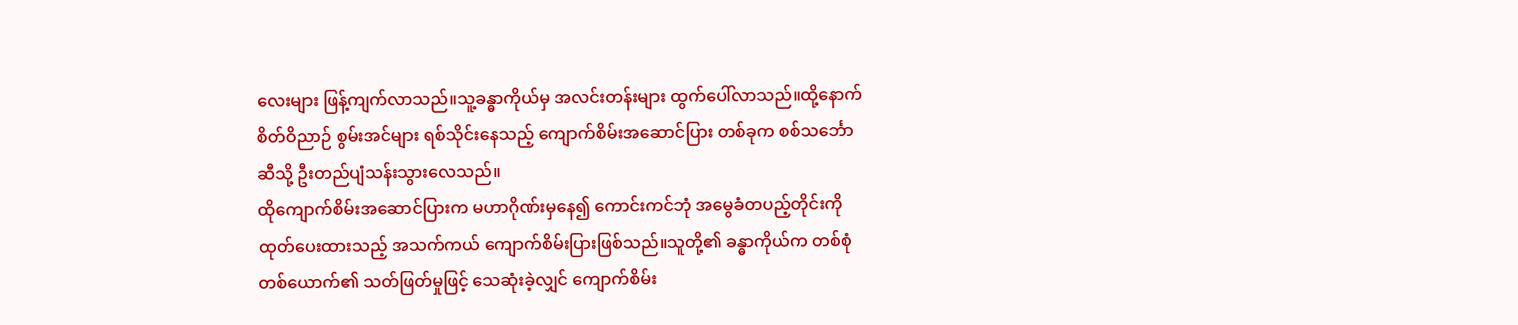လေးများ ဖြန့်ကျက်လာသည်။သူ့ခန္ဓာကိုယ်မှ အလင်းတန်းများ ထွက်ပေါ်လာသည်။ထို့နောက် စိတ်ဝိညာဉ် စွမ်းအင်များ ရစ်သိုင်းနေသည့် ကျောက်စိမ်းအဆောင်ပြား တစ်ခုက စစ်သင်္ဘောဆီသို့ ဦးတည်ပျံသန်းသွားလေသည်။
ထိုကျောက်စိမ်းအဆောင်ပြားက မဟာဂိုဏ်းမှနေ၍ ကောင်းကင်ဘုံ အမွေခံတပည့်တိုင်းကို ထုတ်ပေးထားသည့် အသက်ကယ် ကျောက်စိမ်းပြားဖြစ်သည်။သူတို့၏ ခန္ဓာကိုယ်က တစ်စုံတစ်ယောက်၏ သတ်ဖြတ်မှုဖြင့် သေဆုံးခဲ့လျှင် ကျောက်စိမ်း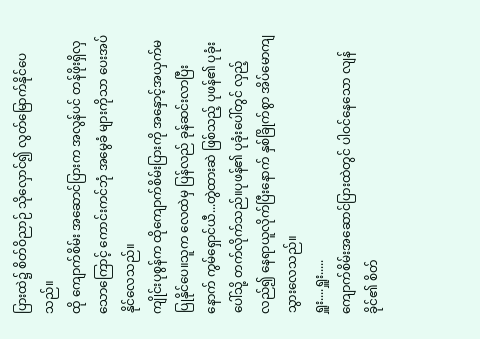ပြားထဲ၌ စိတ်ဝိညာဉ် သိုလှောင်၍ လွတ်မြောက်နိုင်ပေသည်။
ထို ကျောက်စိမ်း အဆောင်ပြားက အလွန်ပင် တန်ဖိုးရှိလှသောကြောင့် ကောင်းကင်ဘုံ အမွေခံ များကိုသာ ပေးအပ်နိုင်လေသည်။
ကျိုင်းပုစွန်က ထိုကျောက်စိမ်းပြားကို အနှောင့်အယှက်မပြုနိုင်ပေ။သူက လေထဲမှ ပြန်လည် ခုန်ဆင်းလာပြီးနောက် ကွမ်ရှောင်ယီ...တွဲထားဆဲ ဖြစ်သည့် ပုဖန်၏ ပုခုံးပေါ်သို့ တက်လိုက်သည်။ပုဖန်၏ ပုခုံးပေါ်တွင် လှည့်လည်၍ နေရာယူလိုက်ပြီးနောက် နှစ်ခြိုက်စွာ အိပ်မောကျသွားလေသည်။
ရှူး....ရှူး.....
ကျောက်စိမ်းအဆောင်ပြားထဲတွင် ပါဝင်နေသော လျန်ခိုင်၏ စိတ်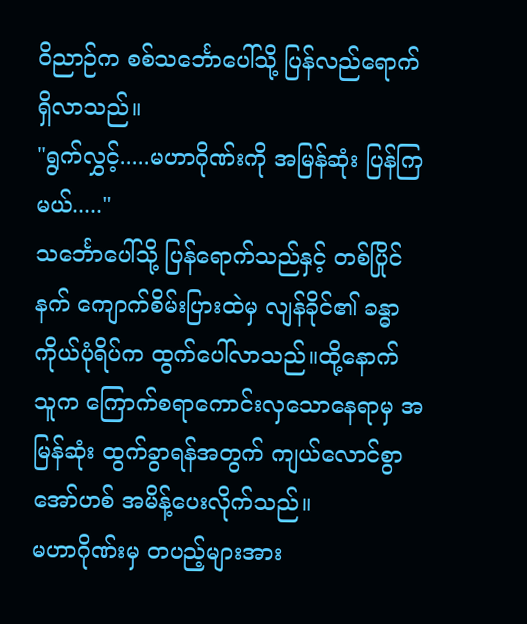ဝိညာဉ်က စစ်သင်္ဘောပေါ်သို့ ပြန်လည်ရောက်ရှိလာသည်။
"ရွက်လွှင့်.....မဟာဂိုဏ်းကို အမြန်ဆုံး ပြန်ကြမယ်....."
သင်္ဘောပေါ်သို့ ပြန်ရောက်သည်နှင့် တစ်ပြိုင်နက် ကျောက်စိမ်းပြားထဲမှ လျန်ခိုင်၏ ခန္ဓာကိုယ်ပုံရိပ်က ထွက်ပေါ်လာသည်။ထို့နောက် သူက ကြောက်စရာကောင်းလှသောနေရာမှ အမြန်ဆုံး ထွက်ခွာရန်အတွက် ကျယ်လောင်စွာ အော်ဟစ် အမိန့်ပေးလိုက်သည်။
မဟာဂိုဏ်းမှ တပည့်များအား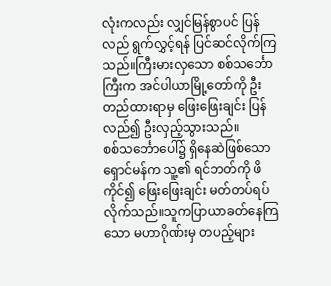လုံးကလည်း လျှင်မြန်စွာပင် ပြန်လည် ရွက်လွှင့်ရန် ပြင်ဆင်လိုက်ကြသည်။ကြီးမားလှသော စစ်သင်္ဘောကြီးက အင်ပါယာမြို့တော်ကို ဦးတည်ထားရာမှ ဖြေးဖြေးချင်း ပြန်လည်၍ ဦးလှည့်သွားသည်။
စစ်သင်္ဘောပေါ်၌ ရှိနေဆဲဖြစ်သော ရှောင်မန်က သူ့၏ ရင်ဘတ်ကို ဖိကိုင်၍ ဖြေးဖြေးချင်း မတ်တပ်ရပ်လိုက်သည်။သူကပြာယာခတ်နေကြသော မဟာဂိုဏ်းမှ တပည့်များ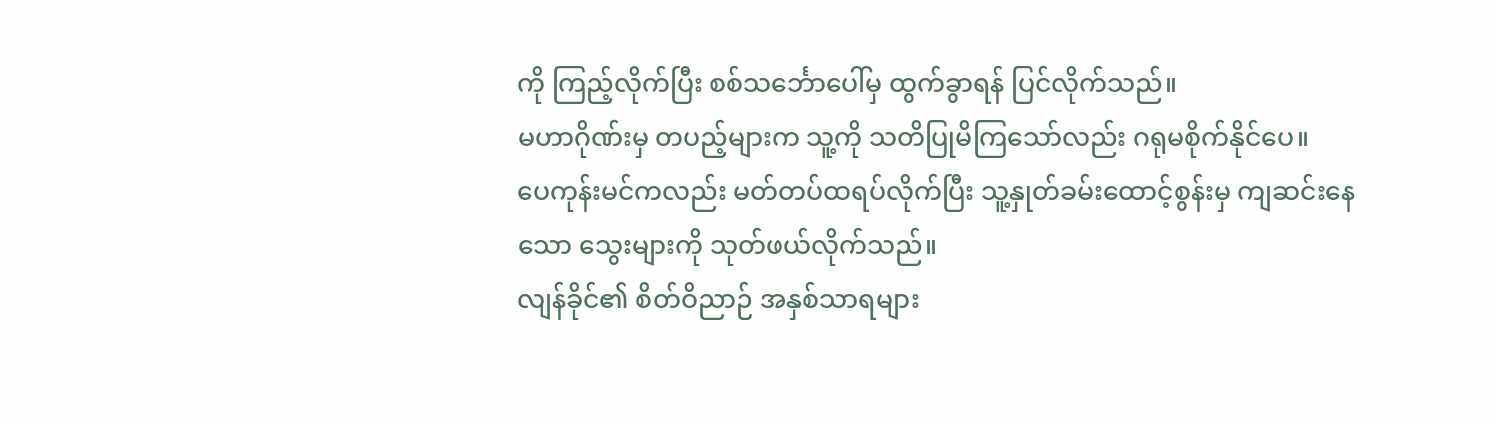ကို ကြည့်လိုက်ပြီး စစ်သင်္ဘောပေါ်မှ ထွက်ခွာရန် ပြင်လိုက်သည်။
မဟာဂိုဏ်းမှ တပည့်များက သူ့ကို သတိပြုမိကြသော်လည်း ဂရုမစိုက်နိုင်ပေ။
ပေကုန်းမင်ကလည်း မတ်တပ်ထရပ်လိုက်ပြီး သူ့နှုတ်ခမ်းထောင့်စွန်းမှ ကျဆင်းနေသော သွေးများကို သုတ်ဖယ်လိုက်သည်။
လျန်ခိုင်၏ စိတ်ဝိညာဉ် အနှစ်သာရများ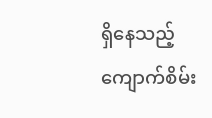ရှိနေသည့် ကျောက်စိမ်း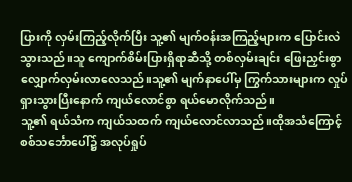ပြားကို လှမ်းကြည့်လိုက်ပြီး သူ့၏ မျက်ဝန်းအကြည့်များက ပြောင်းလဲသွားသည်။သူ ကျောက်စိမ်းပြားရှိရာဆီသို့ တစ်လှမ်းချင်း ဖြေးညှင်းစွာ လျှောက်လှမ်းလာလေသည်။သူ့၏ မျက်နာပေါ်မှ ကြွက်သားများက လှုပ်ရှားသွားပြီးနောက် ကျယ်လောင်စွာ ရယ်မောလိုက်သည်။
သူ့၏ ရယ်သံက ကျယ်သထက် ကျယ်လောင်လာသည်။ထိုအသံကြောင့် စစ်သင်္ဘောပေါ်၌ အလုပ်ရှုပ်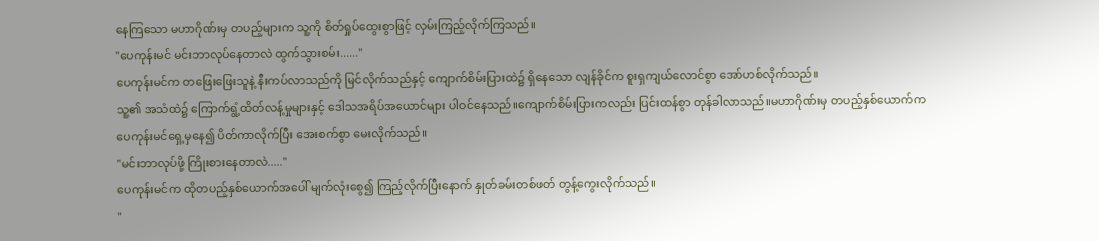နေကြသော မဟာဂိုဏ်းမှ တပည့်များက သူ့ကို စိတ်ရှုပ်ထွေးစွာဖြင့် လှမ်းကြည့်လိုက်ကြသည်။
"ပေကုန်းမင် မင်းဘာလုပ်နေတာလဲ ထွက်သွားစမ်း......"
ပေကုန်းမင်က တဖြေးဖြေးသူနဲ့ နီးကပ်လာသည်ကို မြင်လိုက်သည်နှင့် ကျောက်စိမ်းပြားထဲ၌ ရှိနေသော လျန်ခိုင်က စူးရှကျယ်လောင်စွာ အော်ဟစ်လိုက်သည်။
သူ့၏ အသံထဲ၌ ကြောက်ရွံ့ထိတ်လန့်မှုများနှင့် ဒေါသအရိပ်အယောင်များ ပါဝင်နေသည်။ကျောက်စိမ်းပြားကလည်း ပြင်းထန်စွာ တုန်ခါလာသည်။မဟာဂိုဏ်းမှ တပည့်နှစ်ယောက်က ပေကုန်းမင်ရှေ့မှနေ၍ ပိတ်ကာလိုက်ပြီး အေးစက်စွာ မေးလိုက်သည်။
"မင်းဘာလုပ်ဖို့ ကြိုးစားနေတာလဲ....."
ပေကုန်းမင်က ထိုတပည့်နှစ်ယောက်အပေါ် မျက်လုံးစွေ၍ ကြည့်လိုက်ပြီးနောက် နှုတ်ခမ်းတစ်ဖတ် တွန့်ကွေးလိုက်သည်။
"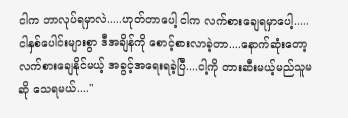ငါက ဘာလုပ်ရမှာလဲ.....ဟုတ်တာပေါ့ ငါက လက်စားချေရမှာပေါ့.....ငါနှစ်ပေါင်းများစွာ ဒီအချိန်ကို စောင့်စားလာခဲ့တာ....နောက်ဆုံးတော့ လက်စားချေနိုင်မယ့် အခွင့်အရေးရခဲ့ပြီ....ငါ့ကို တားဆီးမယ့်မည်သူမဆို သေရမယ်...."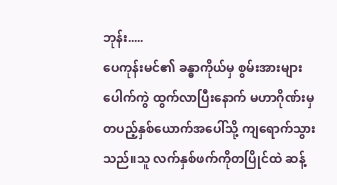ဘုန်း.....
ပေကုန်းမင်၏ ခန္ဓာကိုယ်မှ စွမ်းအားများ ပေါက်ကွဲ ထွက်လာပြီးနောက် မဟာဂိုဏ်းမှ တပည့်နှစ်ယောက်အပေါ်သို့ ကျရောက်သွားသည်။သူ လက်နှစ်ဖက်ကိုတပြိုင်ထဲ ဆန့်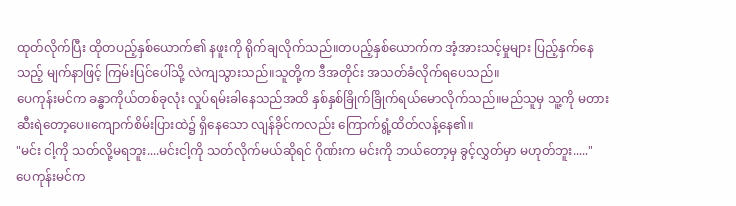ထုတ်လိုက်ပြီး ထိုတပည့်နှစ်ယောက်၏ နဖူးကို ရိုက်ချလိုက်သည်။တပည့်နှစ်ယောက်က အံ့အားသင့်မှုများ ပြည့်နှက်နေသည့် မျက်နာဖြင့် ကြမ်းပြင်ပေါ်သို့ လဲကျသွားသည်။သူတို့က ဒီအတိုင်း အသတ်ခံလိုက်ရပေသည်။
ပေကုန်းမင်က ခန္ဓာကိုယ်တစ်ခုလုံး လှုပ်ရမ်းခါနေသည်အထိ နှစ်နှစ်ခြိုက်ခြိုက်ရယ်မောလိုက်သည်။မည်သူမှ သူ့ကို မတားဆီးရဲတော့ပေ။ကျောက်စိမ်းပြားထဲ၌ ရှိနေသော လျန်ခိုင်ကလည်း ကြောက်ရွံ့ထိတ်လန့်နေ၏။
"မင်း ငါ့ကို သတ်လို့မရဘူး....မင်းငါ့ကို သတ်လိုက်မယ်ဆိုရင် ဂိုဏ်းက မင်းကို ဘယ်တော့မှ ခွင့်လွှတ်မှာ မဟုတ်ဘူး....."
ပေကုန်းမင်က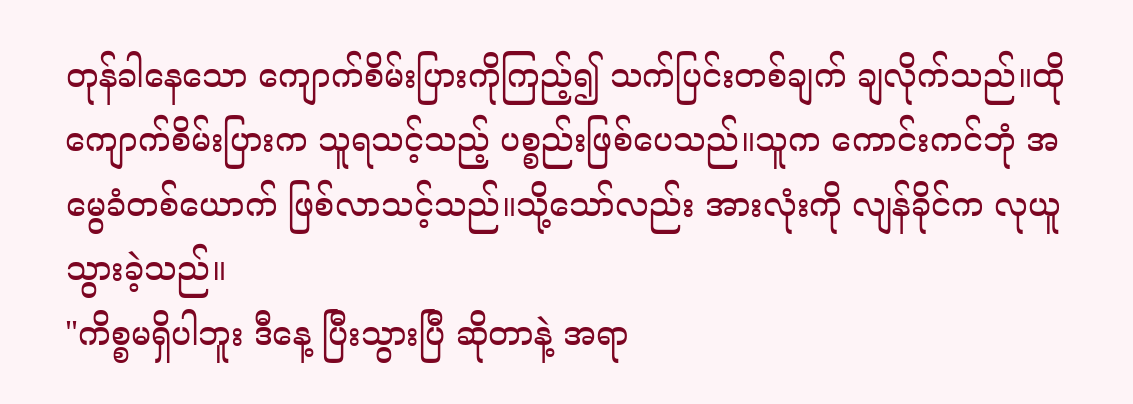တုန်ခါနေသော ကျောက်စိမ်းပြားကိုကြည့်၍ သက်ပြင်းတစ်ချက် ချလိုက်သည်။ထိုကျောက်စိမ်းပြားက သူရသင့်သည့် ပစ္စည်းဖြစ်ပေသည်။သူက ကောင်းကင်ဘုံ အမွေခံတစ်ယောက် ဖြစ်လာသင့်သည်။သို့သော်လည်း အားလုံးကို လျန်ခိုင်က လုယူသွားခဲ့သည်။
"ကိစ္စမရှိပါဘူး ဒီနေ့ ပြီးသွားပြီ ဆိုတာနဲ့ အရာ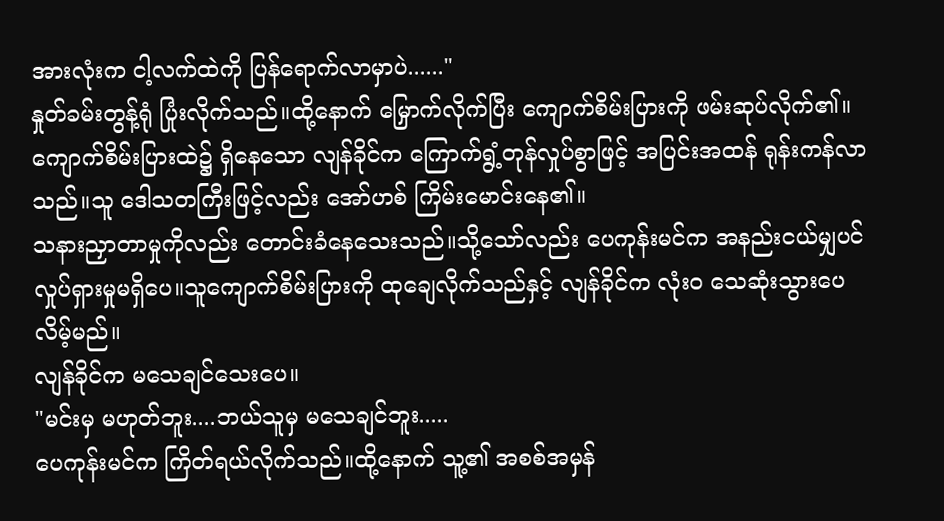အားလုံးက ငါ့လက်ထဲကို ပြန်ရောက်လာမှာပဲ......"
နှုတ်ခမ်းတွန့်ရုံ ပြုံးလိုက်သည်။ထို့နောက် မြှောက်လိုက်ပြီး ကျောက်စိမ်းပြားကို ဖမ်းဆုပ်လိုက်၏။ကျောက်စိမ်းပြားထဲ၌ ရှိနေသော လျန်ခိုင်က ကြောက်ရွံ့တုန်လှုပ်စွာဖြင့် အပြင်းအထန် ရုန်းကန်လာသည်။သူ ဒေါသတကြီးဖြင့်လည်း အော်ဟစ် ကြိမ်းမောင်းနေ၏။
သနားညှာတာမှုကိုလည်း တောင်းခံနေသေးသည်။သို့သော်လည်း ပေကုန်းမင်က အနည်းငယ်မျှပင် လှုပ်ရှားမှုမရှိပေ။သူကျောက်စိမ်းပြားကို ထုချေလိုက်သည်နှင့် လျန်ခိုင်က လုံးဝ သေဆုံးသွားပေလိမ့်မည်။
လျန်ခိုင်က မသေချင်သေးပေ။
"မင်းမှ မဟုတ်ဘူး....ဘယ်သူမှ မသေချင်ဘူး.....
ပေကုန်းမင်က ကြိတ်ရယ်လိုက်သည်။ထို့နောက် သူ့၏ အစစ်အမှန်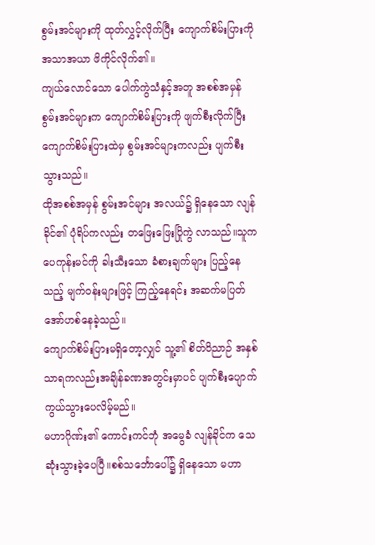စွမ်းအင်များကို ထုတ်လွှင့်လိုက်ပြီး ကျောက်စိမ်းပြားကို အသာအယာ ဖိကိုင်လိုက်၏။
ကျယ်လောင်သော ပေါက်ကွဲသံနှင့်အတူ အစစ်အမှန်စွမ်းအင်များက ကျောက်စိမ်းပြားကို ဖျက်စီးလိုက်ပြီး ကျောက်စိမ်းပြားထဲမှ စွမ်းအင်များကလည်း ပျက်စီးသွားသည်။
ထိုအစစ်အမှန် စွမ်းအင်များ အလယ်၌ ရှိနေသော လျန်ခိုင်၏ ပုံရိပ်ကလည်း တဖြေးဖြေးပြိုကွဲ လာသည်။သူက ပေကုန်းမင်ကို ခါးသီးသော ခံစားချက်များ ပြည့်နေသည့် မျက်ဝန်းများဖြင့် ကြည့်နေရင်း အဆက်မပြတ် အော်ဟစ်နေခဲ့သည်။
ကျောက်စိမ်းပြားမရှိတော့လျှင် သူ့၏ စိတ်ဝိညာဉ် အနှစ်သာရကလည်းအချိန်ခဏအတွင်းမှာပင် ပျက်စီးပျောက်ကွယ်သွားပေလိမ့်မည်။
မဟာဂိုဏ်း၏ ကောင်းကင်ဘုံ အမွေခံ လျန်ခိုင်က သေဆုံးသွားခဲ့ပေပြီ။စစ်သင်္ဘောပေါ်၌ ရှိနေသော မဟာ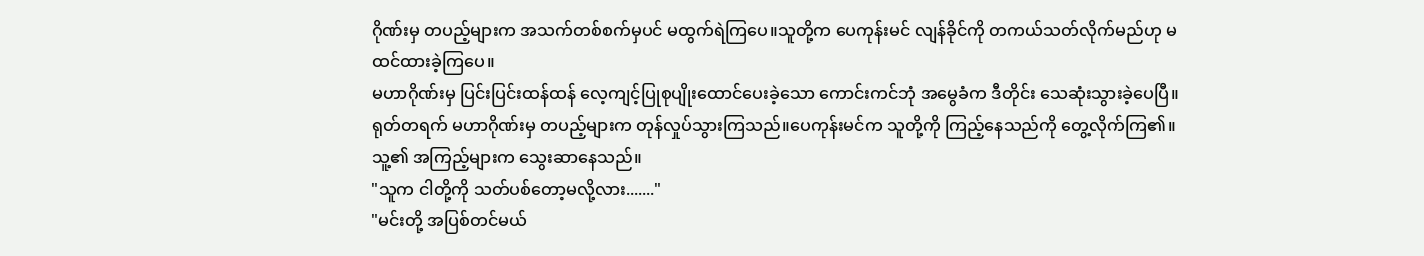ဂိုဏ်းမှ တပည့်များက အသက်တစ်စက်မှပင် မထွက်ရဲကြပေ။သူတို့က ပေကုန်းမင် လျန်ခိုင်ကို တကယ်သတ်လိုက်မည်ဟု မထင်ထားခဲ့ကြပေ။
မဟာဂိုဏ်းမှ ပြင်းပြင်းထန်ထန် လေ့ကျင့်ပြုစုပျိုးထောင်ပေးခဲ့သော ကောင်းကင်ဘုံ အမွေခံက ဒီတိုင်း သေဆုံးသွားခဲ့ပေပြီ။ရုတ်တရက် မဟာဂိုဏ်းမှ တပည့်များက တုန်လှုပ်သွားကြသည်။ပေကုန်းမင်က သူတို့ကို ကြည့်နေသည်ကို တွေ့လိုက်ကြ၏။သူ့၏ အကြည့်များက သွေးဆာနေသည်။
"သူက ငါတို့ကို သတ်ပစ်တော့မလို့လား......."
"မင်းတို့ အပြစ်တင်မယ်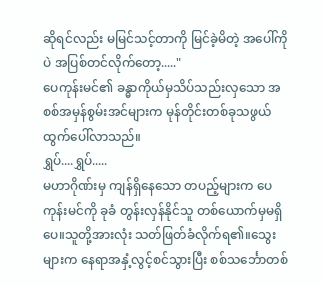ဆိုရင်လည်း မမြင်သင့်တာကို မြင်ခဲ့မိတဲ့ အပေါ်ကိုပဲ အပြစ်တင်လိုက်တော့....."
ပေကုန်းမင်၏ ခန္ဓာကိုယ်မှသိပ်သည်းလှသော အစစ်အမှန်စွမ်းအင်များက မုန်တိုင်းတစ်ခုသဖွယ် ထွက်ပေါ်လာသည်။
ရွှပ်....ရွှပ်.....
မဟာဂိုဏ်းမှ ကျန်ရှိနေသော တပည့်များက ပေကုန်းမင်ကို ခုခံ တွန်းလှန်နိုင်သူ တစ်ယောက်မှမရှိပေ။သူတို့အားလုံး သတ်ဖြတ်ခံလိုက်ရ၏။သွေးများက နေရာအနှံ့လွင့်စင်သွားပြီး စစ်သင်္ဘောတစ်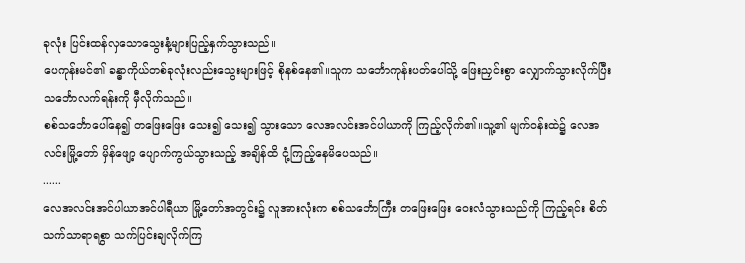ခုလုံး ပြင်းထန်လှသောသွေးနံ့များပြည့်နှက်သွားသည်။
ပေကုန်းမင်၏ ခန္ဓာကိုယ်တစ်ခုလုံးလည်းသွေးများဖြင့် စိုနစ်နေ၏။သူက သင်္ဘောကုန်းပတ်ပေါ်သို့ ဖြေးညှင်းစွာ လျှောက်သွားလိုက်ပြီး သင်္ဘောလက်ရန်းကို မှီလိုက်သည်။
စစ်သင်္ဘောပေါ်နေ၍ တဖြေးဖြေး သေး၍ သေး၍ သွားသော လေအလင်းအင်ပါယာကို ကြည့်လိုက်၏။သူ့၏ မျက်ဝန်းထဲ၌ လေအလင်းမြို့တော် မှိန်ဖျော့ ပျောက်ကွယ်သွားသည့် အချိန်ထိ ငုံ့ကြည့်နေမိပေသည်။
......
လေအလင်းအင်ပါယာအင်ပါရီယာ မြို့တော်အတွင်း၌ လူအားလုံးက စစ်သင်္ဘောကြီး တဖြေးဖြေး ဝေးလံသွားသည်ကို ကြည့်ရင်း စိတ်သက်သာရာရစွာ သက်ပြင်းချလိုက်ကြ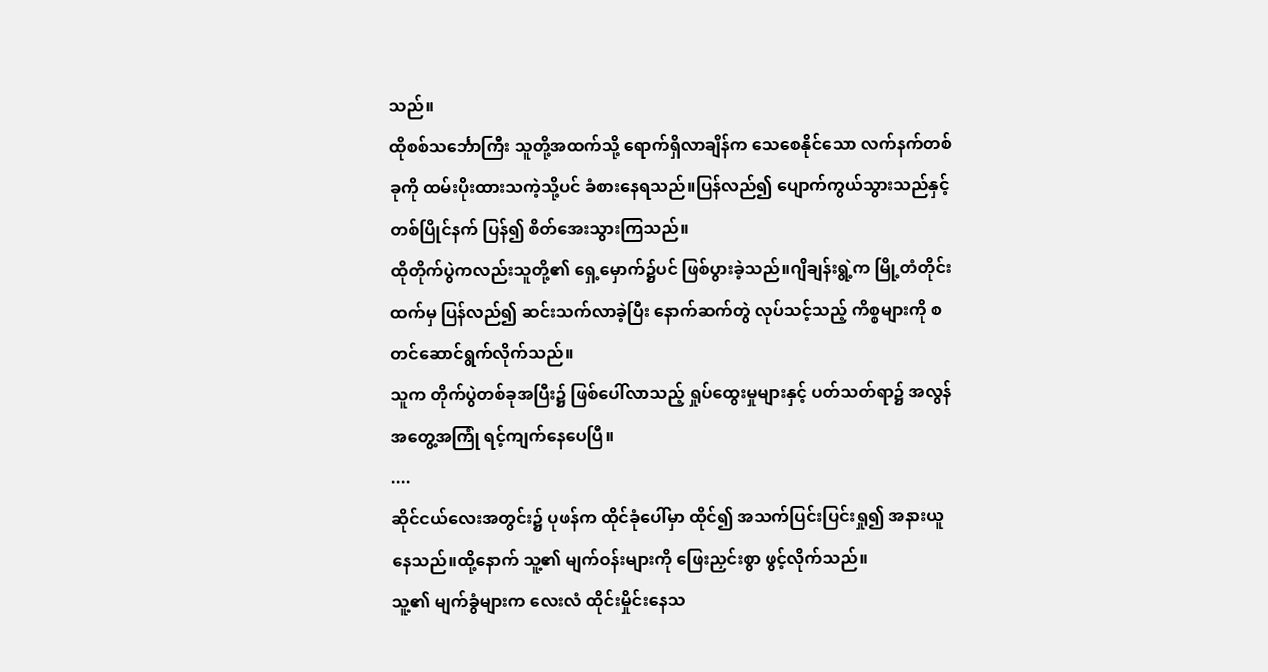သည်။
ထိုစစ်သင်္ဘောကြီး သူတို့အထက်သို့ ရောက်ရှိလာချိန်က သေစေနိုင်သော လက်နက်တစ်ခုကို ထမ်းပိုးထားသကဲ့သို့ပင် ခံစားနေရသည်။ပြန်လည်၍ ပျောက်ကွယ်သွားသည်နှင့် တစ်ပြိုင်နက် ပြန်၍ စိတ်အေးသွားကြသည်။
ထိုတိုက်ပွဲကလည်းသူတို့၏ ရှေ့မှောက်၌ပင် ဖြစ်ပွားခဲ့သည်။ဂျိချန်းရွဲ့က မြို့တံတိုင်းထက်မှ ပြန်လည်၍ ဆင်းသက်လာခဲ့ပြီး နောက်ဆက်တွဲ လုပ်သင့်သည့် ကိစ္စများကို စတင်ဆောင်ရွက်လိုက်သည်။
သူက တိုက်ပွဲတစ်ခုအပြီး၌ ဖြစ်ပေါ်လာသည့် ရှုပ်ထွေးမှုများနှင့် ပတ်သတ်ရာ၌ အလွန်အတွေ့အကြုံ ရင့်ကျက်နေပေပြီ။
....
ဆိုင်ငယ်လေးအတွင်း၌ ပုဖန်က ထိုင်ခုံပေါ်မှာ ထိုင်၍ အသက်ပြင်းပြင်းရှု၍ အနားယူနေသည်။ထို့နောက် သူ့၏ မျက်ဝန်းများကို ဖြေးညှင်းစွာ ဖွင့်လိုက်သည်။
သူ့၏ မျက်ခွံများက လေးလံ ထိုင်းမှိုင်းနေသ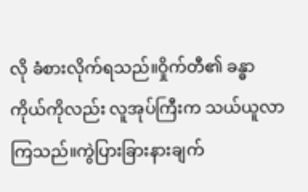လို ခံစားလိုက်ရသည်။ဝှိုက်တီ၏ ခန္ဓာကိုယ်ကိုလည်း လူအုပ်ကြီးက သယ်ယူလာကြသည်။ကွဲပြားခြားနားချက်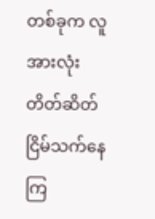တစ်ခုက လူအားလုံး တိတ်ဆိတ်ငြိမ်သက်နေကြ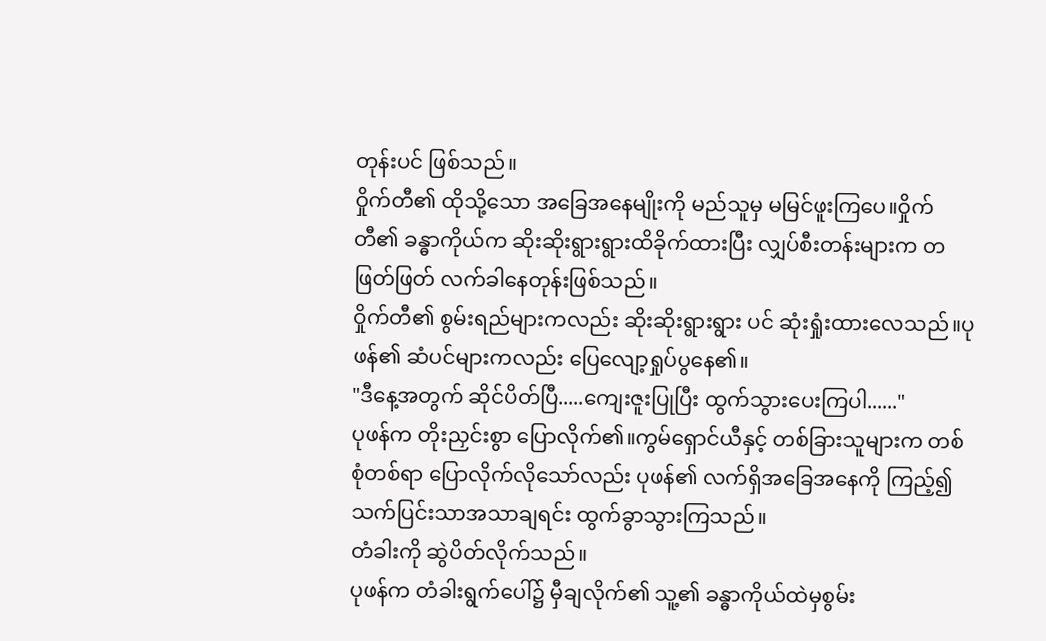တုန်းပင် ဖြစ်သည်။
ဝှိုက်တီ၏ ထိုသို့သော အခြေအနေမျိုးကို မည်သူမှ မမြင်ဖူးကြပေ။ဝှိုက်တီ၏ ခန္ဓာကိုယ်က ဆိုးဆိုးရွားရွားထိခိုက်ထားပြီး လျှပ်စီးတန်းများက တဖြတ်ဖြတ် လက်ခါနေတုန်းဖြစ်သည်။
ဝှိုက်တီ၏ စွမ်းရည်များကလည်း ဆိုးဆိုးရွားရွား ပင် ဆုံးရှုံးထားလေသည်။ပုဖန်၏ ဆံပင်များကလည်း ပြေလျော့ရှုပ်ပွနေ၏။
"ဒီနေ့အတွက် ဆိုင်ပိတ်ပြီ.....ကျေးဇူးပြုပြီး ထွက်သွားပေးကြပါ......"
ပုဖန်က တိုးညှင်းစွာ ပြောလိုက်၏။ကွမ်ရှောင်ယီနှင့် တစ်ခြားသူများက တစ်စုံတစ်ရာ ပြောလိုက်လိုသော်လည်း ပုဖန်၏ လက်ရှိအခြေအနေကို ကြည့်၍ သက်ပြင်းသာအသာချရင်း ထွက်ခွာသွားကြသည်။
တံခါးကို ဆွဲပိတ်လိုက်သည်။
ပုဖန်က တံခါးရွက်ပေါ်၌ မှီချလိုက်၏ သူ့၏ ခန္ဓာကိုယ်ထဲမှစွမ်း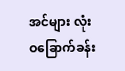အင်များ လုံးဝခြောက်ခန်း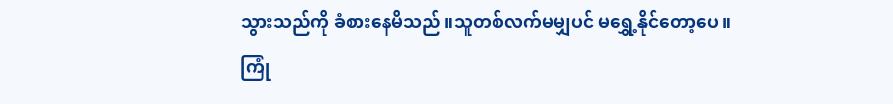သွားသည်ကို ခံစားနေမိသည်။သူတစ်လက်မမျှပင် မရွှေ့နိုင်တော့ပေ။
ကြုံ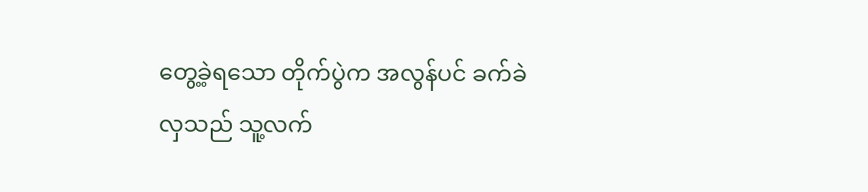တွေ့ခဲ့ရသော တိုက်ပွဲက အလွန်ပင် ခက်ခဲလှသည် သူ့လက်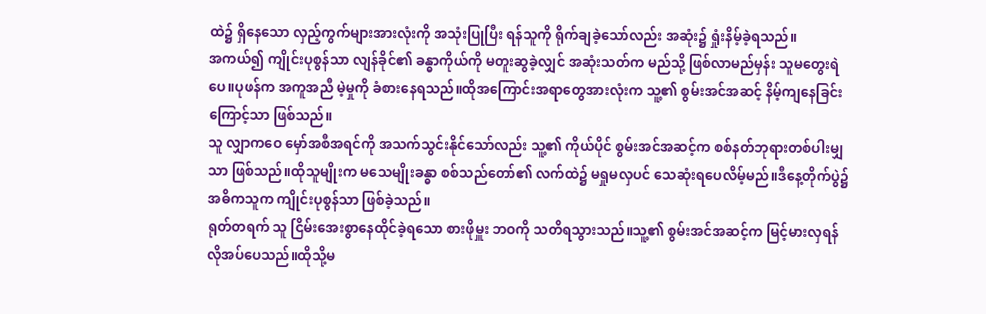ထဲ၌ ရှိနေသော လှည့်ကွက်များအားလုံးကို အသုံးပြုပြီး ရန်သူကို ရိုက်ချခဲ့သော်လည်း အဆုံး၌ ရှုံးနိမ့်ခဲ့ရသည်။
အကယ်၍ ကျိုင်းပုစွန်သာ လျန်ခိုင်၏ ခန္ဓာကိုယ်ကို မတူးဆွခဲ့လျှင် အဆုံးသတ်က မည်သို့ ဖြစ်လာမည်မှန်း သူမတွေးရဲပေ။ပုဖန်က အကူအညီ မဲ့မှုကို ခံစားနေရသည်။ထိုအကြောင်းအရာတွေအားလုံးက သူ့၏ စွမ်းအင်အဆင့် နိမ့်ကျနေခြင်းကြောင့်သာ ဖြစ်သည်။
သူ လျှာကဝေ မှော်အစီအရင်ကို အသက်သွင်းနိုင်သော်လည်း သူ့၏ ကိုယ်ပိုင် စွမ်းအင်အဆင့်က စစ်နတ်ဘုရားတစ်ပါးမျှသာ ဖြစ်သည်။ထိုသူမျိုးက မသေမျိုးခန္ဓာ စစ်သည်တော်၏ လက်ထဲ၌ မရှုမလှပင် သေဆုံးရပေလိမ့်မည်။ဒီနေ့တိုက်ပွဲ၌ အဓိကသူက ကျိုင်းပုစွန်သာ ဖြစ်ခဲ့သည်။
ရုတ်တရက် သူ ငြိမ်းအေးစွာနေထိုင်ခဲ့ရသော စားဖိုမှူး ဘဝကို သတိရသွားသည်။သူ့၏ စွမ်းအင်အဆင့်က မြင့်မားလှရန် လိုအပ်ပေသည်။ထိုသို့မ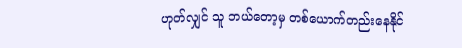ဟုတ်လျှင် သူ ဘယ်တော့မှ တစ်ယောက်တည်းနေနိုင်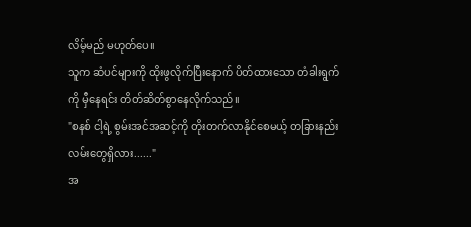လိမ့်မည် မဟုတ်ပေ။
သူက ဆံပင်များကို ထိုးဖွလိုက်ပြီးနောက် ပိတ်ထားသော တံခါးရွက်ကို မှီနေရင်း တိတ်ဆိတ်စွာနေလိုက်သည်။
"စနစ် ငါ့ရဲ့ စွမ်းအင်အဆင့်ကို တိုးတက်လာနိုင်စေမယ့် တခြားနည်းလမ်းတွေရှိလား......"
အ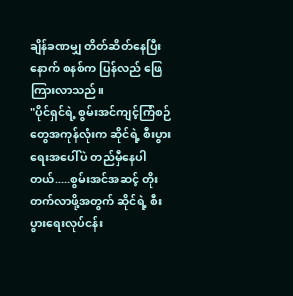ချိန်ခဏမျှ တိတ်ဆိတ်နေပြီးနောက် စနစ်က ပြန်လည် ဖြေကြားလာသည်။
"ပိုင်ရှင်ရဲ့ စွမ်းအင်ကျင့်ကြံစဉ်တွေအကုန်လုံးက ဆိုင်ရဲ့ စီးပွားရေးအပေါ်ပဲ တည်မှီနေပါတယ်.....စွမ်းအင်အဆင့် တိုးတက်လာဖို့အတွက် ဆိုင်ရဲ့ စီးပွားရေးလုပ်ငန်း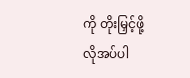ကို တိုးမြှင့်ဖို့ လိုအပ်ပါ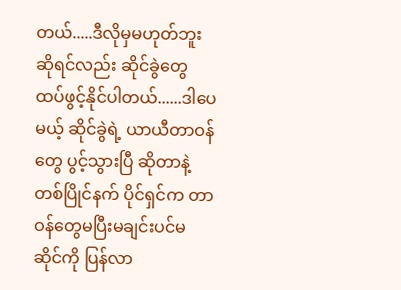တယ်.....ဒီလိုမှမဟုတ်ဘူးဆိုရင်လည်း ဆိုင်ခွဲတွေ ထပ်ဖွင့်နိုင်ပါတယ်......ဒါပေမယ့် ဆိုင်ခွဲရဲ့ ယာယီတာဝန်တွေ ပွင့်သွားပြီ ဆိုတာနဲ့ တစ်ပြိုင်နက် ပိုင်ရှင်က တာဝန်တွေမပြီးမချင်းပင်မ ဆိုင်ကို ပြန်လာ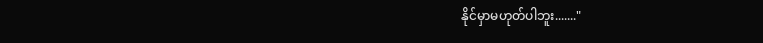နိုင်မှာမဟုတ်ပါဘူး......."